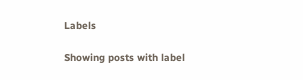Labels

Showing posts with label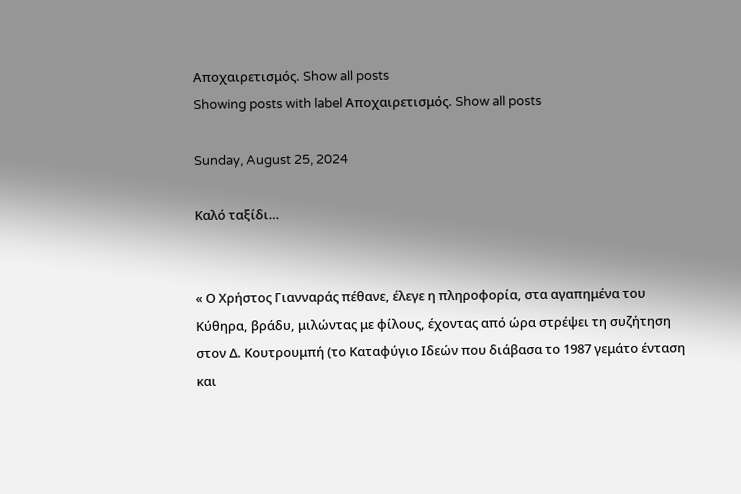Αποχαιρετισμός. Show all posts
Showing posts with label Αποχαιρετισμός. Show all posts

Sunday, August 25, 2024

Καλό ταξίδι…


« Ο Χρήστος Γιανναράς πέθανε, έλεγε η πληροφορία, στα αγαπημένα του Κύθηρα, βράδυ, μιλώντας με φίλους, έχοντας από ώρα στρέψει τη συζήτηση στον Δ. Κουτρουμπή (το Καταφύγιο Ιδεών που διάβασα το 1987 γεμάτο ένταση και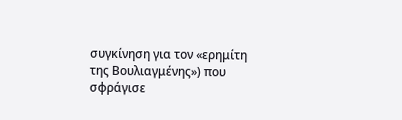συγκίνηση για τον «ερημίτη της Βουλιαγμένης») που σφράγισε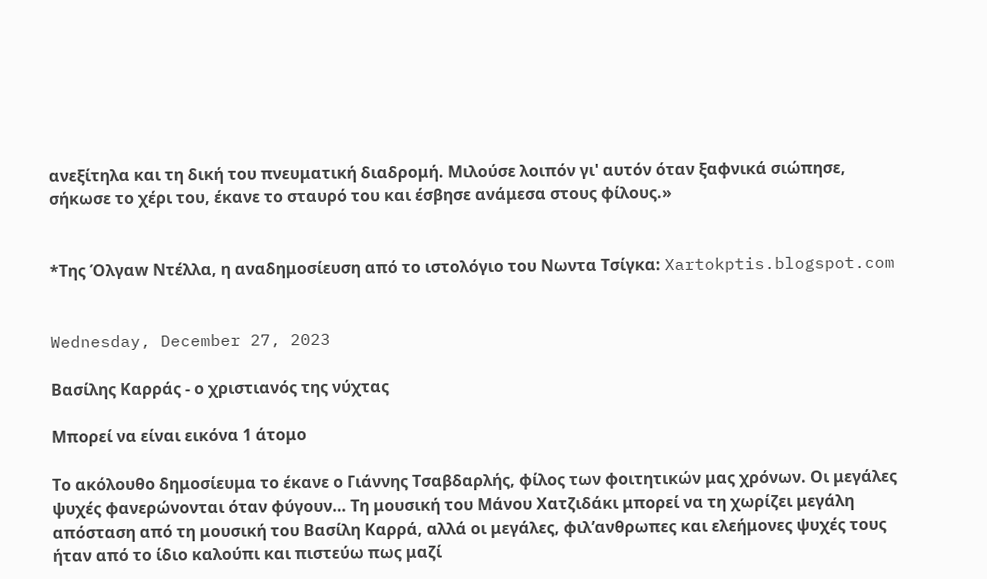ανεξίτηλα και τη δική του πνευματική διαδρομή. Μιλούσε λοιπόν γι' αυτόν όταν ξαφνικά σιώπησε, σήκωσε το χέρι του, έκανε το σταυρό του και έσβησε ανάμεσα στους φίλους.»


*Της Όλγαw Ντέλλα, η αναδημοσίευση από το ιστολόγιο του Νωντα Τσίγκα: Xartokptis.blogspot.com


Wednesday, December 27, 2023

Βασίλης Καρράς - ο χριστιανός της νύχτας

Μπορεί να είναι εικόνα 1 άτομο

Το ακόλουθο δημοσίευμα το έκανε ο Γιάννης Τσαβδαρλής, φίλος των φοιτητικών μας χρόνων. Οι μεγάλες ψυχές φανερώνονται όταν φύγουν… Τη μουσική του Μάνου Χατζιδάκι μπορεί να τη χωρίζει μεγάλη απόσταση από τη μουσική του Βασίλη Καρρά, αλλά οι μεγάλες, φιλ’ανθρωπες και ελεήμονες ψυχές τους ήταν από το ίδιο καλούπι και πιστεύω πως μαζί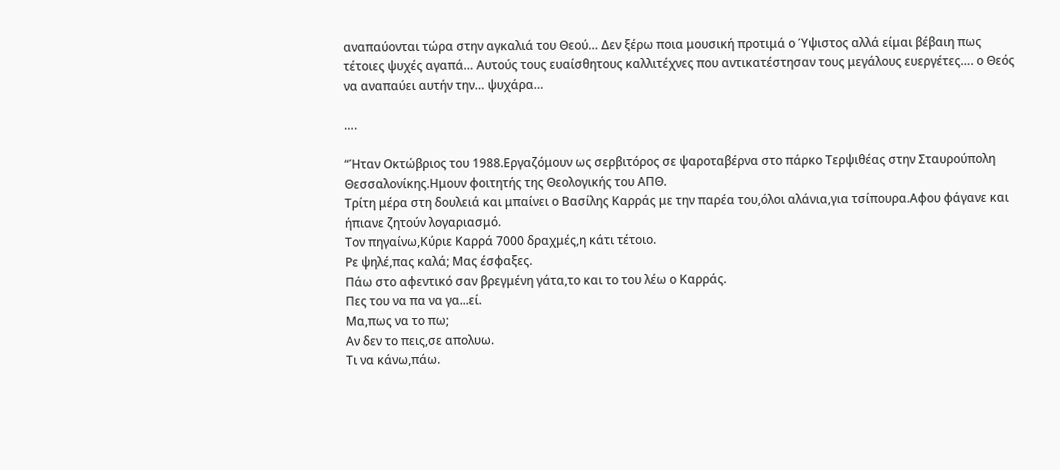αναπαύονται τώρα στην αγκαλιά του Θεού… Δεν ξέρω ποια μουσική προτιμά ο Ύψιστος αλλά είμαι βέβαιη πως τέτοιες ψυχές αγαπά… Αυτούς τους ευαίσθητους καλλιτέχνες που αντικατέστησαν τους μεγάλους ευεργέτες…. ο Θεός να αναπαύει αυτήν την… ψυχάρα…

….

“Ήταν Οκτώβριος του 1988.Εργαζόμουν ως σερβιτόρος σε ψαροταβέρνα στο πάρκο Τερψιθέας στην Σταυρούπολη Θεσσαλονίκης.Ημουν φοιτητής της Θεολογικής του ΑΠΘ.
Τρίτη μέρα στη δουλειά και μπαίνει ο Βασίλης Καρράς με την παρέα του,όλοι αλάνια,για τσίπουρα.Αφου φάγανε και ήπιανε ζητούν λογαριασμό.
Τον πηγαίνω,Κύριε Καρρά 7000 δραχμές,η κάτι τέτοιο.
Ρε ψηλέ,πας καλά; Μας έσφαξες.
Πάω στο αφεντικό σαν βρεγμένη γάτα,το και το του λέω ο Καρράς.
Πες του να πα να γα...εί.
Μα,πως να το πω;
Αν δεν το πεις,σε απολυω.
Τι να κάνω,πάω.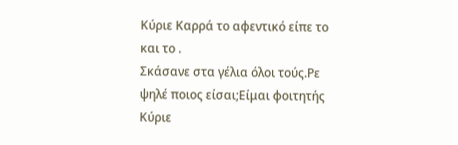Κύριε Καρρά το αφεντικό είπε το και το .
Σκάσανε στα γέλια όλοι τούς.Ρε ψηλέ ποιος είσαι;Είμαι φοιτητής Κύριε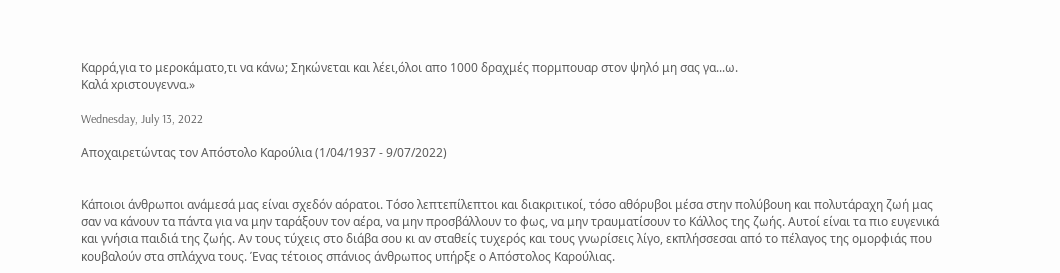Καρρά,για το μεροκάματο,τι να κάνω; Σηκώνεται και λέει,όλοι απο 1000 δραχμές πορμπουαρ στον ψηλό μη σας γα...ω.
Καλά xριστουγεννα.»

Wednesday, July 13, 2022

Αποχαιρετώντας τον Απόστολο Καρούλια (1/04/1937 - 9/07/2022)


Κάποιοι άνθρωποι ανάμεσά μας είναι σχεδόν αόρατοι. Τόσο λεπτεπίλεπτοι και διακριτικοί, τόσο αθόρυβοι μέσα στην πολύβουη και πολυτάραχη ζωή μας σαν να κάνουν τα πάντα για να μην ταράξουν τον αέρα, να μην προσβάλλουν το φως, να μην τραυματίσουν το Κάλλος της ζωής. Αυτοί είναι τα πιο ευγενικά και γνήσια παιδιά της ζωής. Αν τους τύχεις στο διάβα σου κι αν σταθείς τυχερός και τους γνωρίσεις λίγο, εκπλήσσεσαι από το πέλαγος της ομορφιάς που κουβαλούν στα σπλάχνα τους. Ένας τέτοιος σπάνιος άνθρωπος υπήρξε ο Απόστολος Καρούλιας.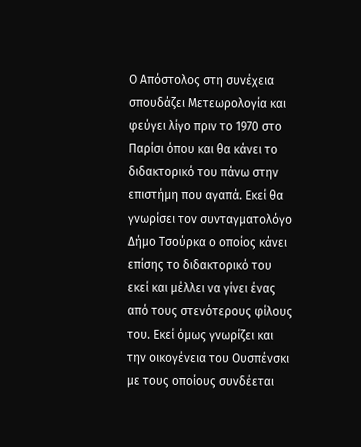Ο Απόστολος στη συνέχεια σπουδάζει Μετεωρολογία και φεύγει λίγο πριν το 1970 στο Παρίσι όπου και θα κάνει το διδακτορικό του πάνω στην επιστήμη που αγαπά. Εκεί θα γνωρίσει τον συνταγματολόγο Δήμο Τσούρκα ο οποίος κάνει επίσης το διδακτορικό του εκεί και μέλλει να γίνει ένας από τους στενότερους φίλους του. Εκεί όμως γνωρίζει και την οικογένεια του Ουσπένσκι με τους οποίους συνδέεται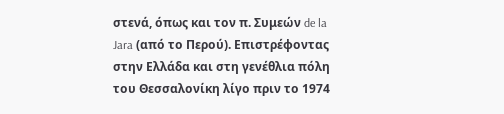στενά, όπως και τον π. Συμεών de la Jara (από το Περού). Επιστρέφοντας στην Ελλάδα και στη γενέθλια πόλη του Θεσσαλονίκη λίγο πριν το 1974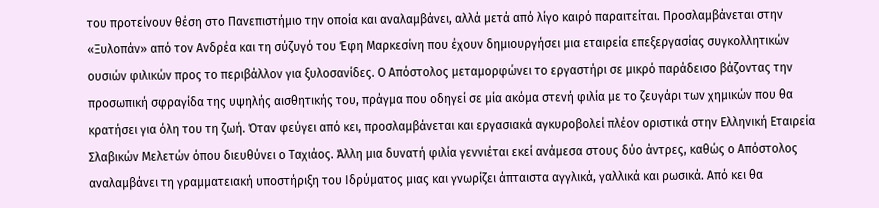του προτείνουν θέση στο Πανεπιστήμιο την οποία και αναλαμβάνει, αλλά μετά από λίγο καιρό παραιτείται. Προσλαμβάνεται στην «Ξυλοπάν» από τον Ανδρέα και τη σύζυγό του Έφη Μαρκεσίνη που έχουν δημιουργήσει μια εταιρεία επεξεργασίας συγκολλητικών ουσιών φιλικών προς το περιβάλλον για ξυλοσανίδες. Ο Απόστολος μεταμορφώνει το εργαστήρι σε μικρό παράδεισο βάζοντας την προσωπική σφραγίδα της υψηλής αισθητικής του, πράγμα που οδηγεί σε μία ακόμα στενή φιλία με το ζευγάρι των χημικών που θα κρατήσει για όλη του τη ζωή. Όταν φεύγει από κει, προσλαμβάνεται και εργασιακά αγκυροβολεί πλέον οριστικά στην Ελληνική Εταιρεία Σλαβικών Μελετών όπου διευθύνει ο Ταχιάος. Άλλη μια δυνατή φιλία γεννιέται εκεί ανάμεσα στους δύο άντρες, καθώς ο Απόστολος αναλαμβάνει τη γραμματειακή υποστήριξη του Ιδρύματος μιας και γνωρίζει άπταιστα αγγλικά, γαλλικά και ρωσικά. Από κει θα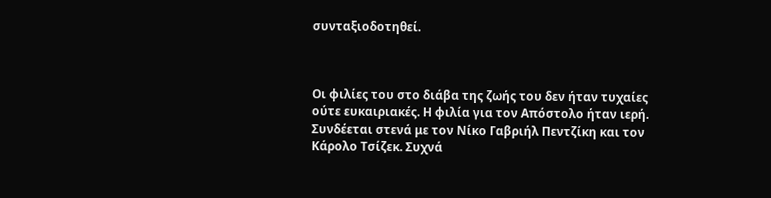συνταξιοδοτηθεί.



Οι φιλίες του στο διάβα της ζωής του δεν ήταν τυχαίες ούτε ευκαιριακές. Η φιλία για τον Απόστολο ήταν ιερή. Συνδέεται στενά με τον Νίκο Γαβριήλ Πεντζίκη και τον Κάρολο Τσίζεκ. Συχνά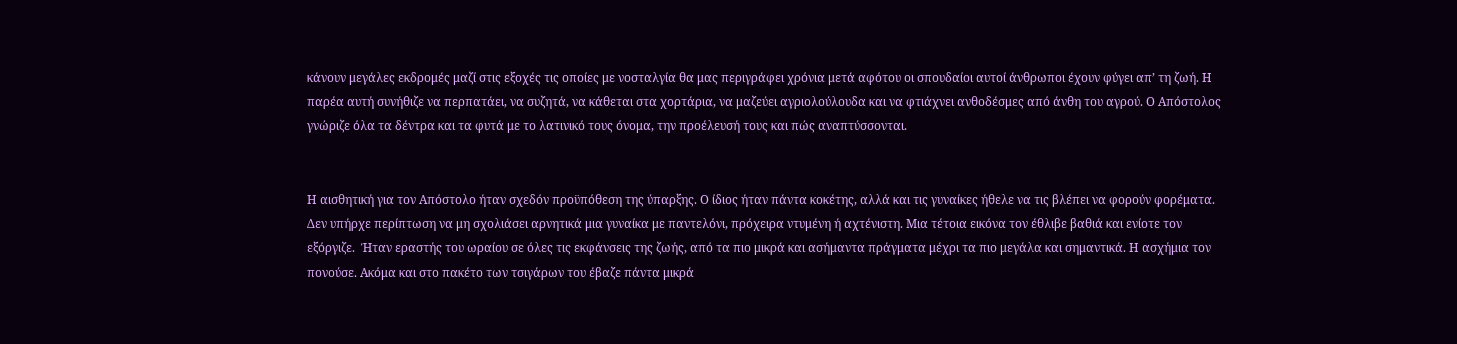κάνουν μεγάλες εκδρομές μαζί στις εξοχές τις οποίες με νοσταλγία θα μας περιγράφει χρόνια μετά αφότου οι σπουδαίοι αυτοί άνθρωποι έχουν φύγει απ’ τη ζωή. Η παρέα αυτή συνήθιζε να περπατάει, να συζητά, να κάθεται στα χορτάρια, να μαζεύει αγριολούλουδα και να φτιάχνει ανθοδέσμες από άνθη του αγρού. Ο Απόστολος γνώριζε όλα τα δέντρα και τα φυτά με το λατινικό τους όνομα, την προέλευσή τους και πώς αναπτύσσονται.


Η αισθητική για τον Απόστολο ήταν σχεδόν προϋπόθεση της ύπαρξης. Ο ίδιος ήταν πάντα κοκέτης, αλλά και τις γυναίκες ήθελε να τις βλέπει να φορούν φορέματα. Δεν υπήρχε περίπτωση να μη σχολιάσει αρνητικά μια γυναίκα με παντελόνι, πρόχειρα ντυμένη ή αχτένιστη. Μια τέτοια εικόνα τον έθλιβε βαθιά και ενίοτε τον εξόργιζε.  Ήταν εραστής του ωραίου σε όλες τις εκφάνσεις της ζωής, από τα πιο μικρά και ασήμαντα πράγματα μέχρι τα πιο μεγάλα και σημαντικά. Η ασχήμια τον πονούσε. Ακόμα και στο πακέτο των τσιγάρων του έβαζε πάντα μικρά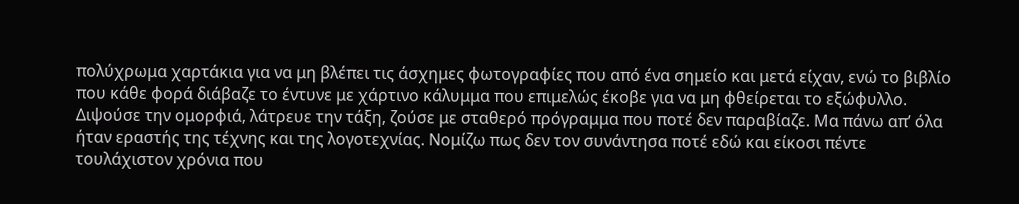πολύχρωμα χαρτάκια για να μη βλέπει τις άσχημες φωτογραφίες που από ένα σημείο και μετά είχαν, ενώ το βιβλίο που κάθε φορά διάβαζε το έντυνε με χάρτινο κάλυμμα που επιμελώς έκοβε για να μη φθείρεται το εξώφυλλο. Διψούσε την ομορφιά, λάτρευε την τάξη, ζούσε με σταθερό πρόγραμμα που ποτέ δεν παραβίαζε. Μα πάνω απ’ όλα ήταν εραστής της τέχνης και της λογοτεχνίας. Νομίζω πως δεν τον συνάντησα ποτέ εδώ και είκοσι πέντε τουλάχιστον χρόνια που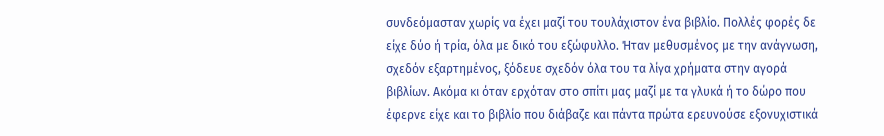συνδεόμασταν χωρίς να έχει μαζί του τουλάχιστον ένα βιβλίο. Πολλές φορές δε είχε δύο ή τρία, όλα με δικό του εξώφυλλο. Ήταν μεθυσμένος με την ανάγνωση, σχεδόν εξαρτημένος, ξόδευε σχεδόν όλα του τα λίγα χρήματα στην αγορά βιβλίων. Ακόμα κι όταν ερχόταν στο σπίτι μας μαζί με τα γλυκά ή το δώρο που έφερνε είχε και το βιβλίο που διάβαζε και πάντα πρώτα ερευνούσε εξονυχιστικά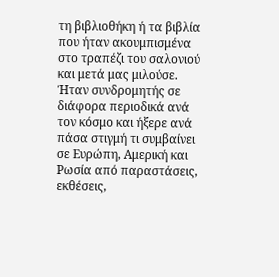τη βιβλιοθήκη ή τα βιβλία που ήταν ακουμπισμένα στο τραπέζι του σαλονιού και μετά μας μιλούσε. Ήταν συνδρομητής σε διάφορα περιοδικά ανά τον κόσμο και ήξερε ανά πάσα στιγμή τι συμβαίνει σε Ευρώπη, Αμερική και Ρωσία από παραστάσεις, εκθέσεις,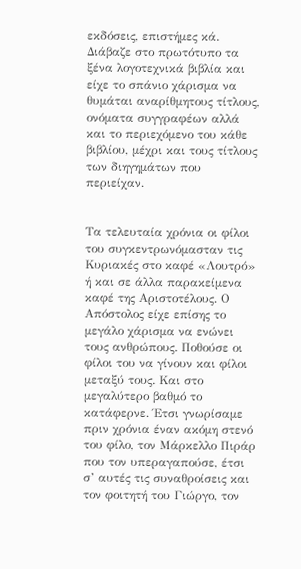εκδόσεις, επιστήμες κά. Διάβαζε στο πρωτότυπο τα ξένα λογοτεχνικά βιβλία και είχε το σπάνιο χάρισμα να θυμάται αναρίθμητους τίτλους, ονόματα συγγραφέων αλλά και το περιεχόμενο του κάθε βιβλίου, μέχρι και τους τίτλους των διηγημάτων που περιείχαν.


Τα τελευταία χρόνια οι φίλοι του συγκεντρωνόμασταν τις Κυριακές στο καφέ «Λουτρό» ή και σε άλλα παρακείμενα καφέ της Αριστοτέλους. Ο Απόστολος είχε επίσης το μεγάλο χάρισμα να ενώνει τους ανθρώπους. Ποθούσε οι φίλοι του να γίνουν και φίλοι μεταξύ τους. Και στο μεγαλύτερο βαθμό το κατάφερνε. Έτσι γνωρίσαμε πριν χρόνια έναν ακόμη στενό του φίλο, τον Μάρκελλο Πιράρ που τον υπεραγαπούσε, έτσι σ’ αυτές τις συναθροίσεις και τον φοιτητή του Γιώργο, τον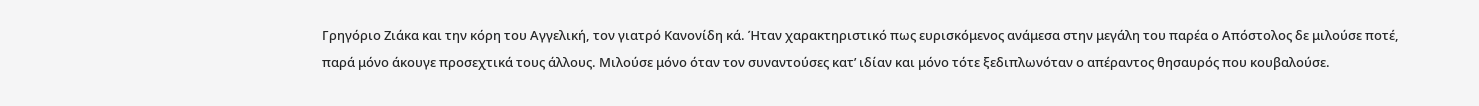Γρηγόριο Ζιάκα και την κόρη του Αγγελική, τον γιατρό Κανονίδη κά. Ήταν χαρακτηριστικό πως ευρισκόμενος ανάμεσα στην μεγάλη του παρέα ο Απόστολος δε μιλούσε ποτέ, παρά μόνο άκουγε προσεχτικά τους άλλους. Μιλούσε μόνο όταν τον συναντούσες κατ’ ιδίαν και μόνο τότε ξεδιπλωνόταν ο απέραντος θησαυρός που κουβαλούσε.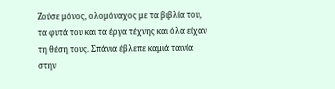Ζούσε μόνος, ολομόναχος με τα βιβλία του, τα φυτά του και τα έργα τέχνης και όλα είχαν τη θέση τους. Σπάνια έβλεπε καμιά ταινία στην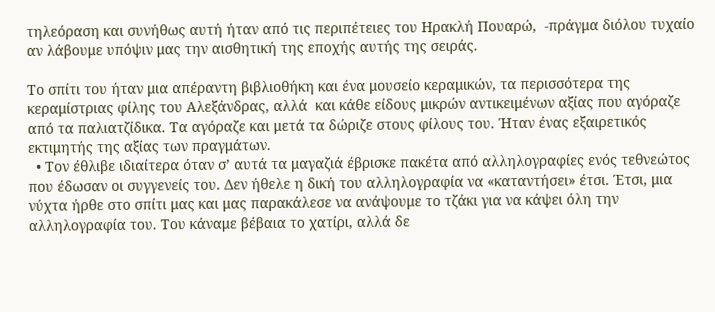τηλεόραση και συνήθως αυτή ήταν από τις περιπέτειες του Ηρακλή Πουαρώ,  -πράγμα διόλου τυχαίο αν λάβουμε υπόψιν μας την αισθητική της εποχής αυτής της σειράς.

Το σπίτι του ήταν μια απέραντη βιβλιοθήκη και ένα μουσείο κεραμικών, τα περισσότερα της κεραμίστριας φίλης του Αλεξάνδρας, αλλά  και κάθε είδους μικρών αντικειμένων αξίας που αγόραζε από τα παλιατζίδικα. Τα αγόραζε και μετά τα δώριζε στους φίλους του. Ήταν ένας εξαιρετικός εκτιμητής της αξίας των πραγμάτων.
  • Τον έθλιβε ιδιαίτερα όταν σ’ αυτά τα μαγαζιά έβρισκε πακέτα από αλληλογραφίες ενός τεθνεώτος που έδωσαν οι συγγενείς του. Δεν ήθελε η δική του αλληλογραφία να «καταντήσει» έτσι. Έτσι, μια νύχτα ήρθε στο σπίτι μας και μας παρακάλεσε να ανάψουμε το τζάκι για να κάψει όλη την αλληλογραφία του. Του κάναμε βέβαια το χατίρι, αλλά δε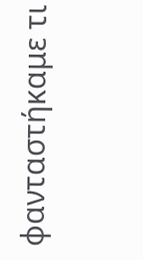φανταστήκαμε τι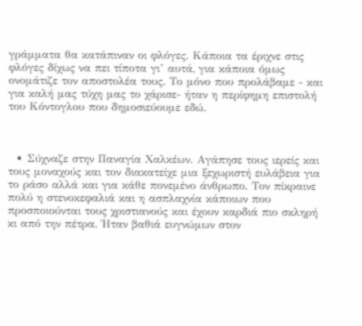γράμματα θα κατάπιναν οι φλόγες. Κάποια τα έριχνε στις φλόγες δίχως να πει τίποτα γι’ αυτά, για κάποια όμως ονομάτιζε τον αποστολέα τους. Το μόνο που προλάβαμε - και για καλή μας τύχη μας το χάρισε- ήταν η περίφημη επιστολή του Κόντογλου που δημοσιεύουμε εδώ.



  • Σύχναζε στην Παναγία Χαλκέων. Αγάπησε τους ιερείς και τους μοναχούς και τον διακατείχε μια ξεχωριστή ευλάβεια για το ράσο αλλά και για κάθε πονεμένο άνθρωπο. Τον πίκραινε πολύ η στενοκεφαλιά και η ασπλαχνία κάποιων που προσποιούνται τους χριστιανούς και έχουν καρδιά πιο σκληρή κι από την πέτρα. Ήταν βαθιά ευγνώμων στον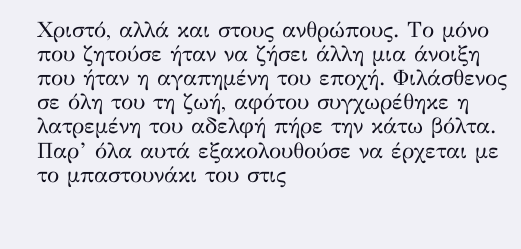Χριστό, αλλά και στους ανθρώπους. Το μόνο που ζητούσε ήταν να ζήσει άλλη μια άνοιξη που ήταν η αγαπημένη του εποχή. Φιλάσθενος σε όλη του τη ζωή, αφότου συγχωρέθηκε η λατρεμένη του αδελφή πήρε την κάτω βόλτα. Παρ’ όλα αυτά εξακολουθούσε να έρχεται με το μπαστουνάκι του στις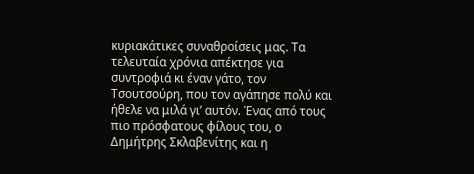κυριακάτικες συναθροίσεις μας. Τα τελευταία χρόνια απέκτησε για συντροφιά κι έναν γάτο, τον Τσουτσούρη, που τον αγάπησε πολύ και ήθελε να μιλά γι’ αυτόν. Ένας από τους πιο πρόσφατους φίλους του, ο Δημήτρης Σκλαβενίτης και η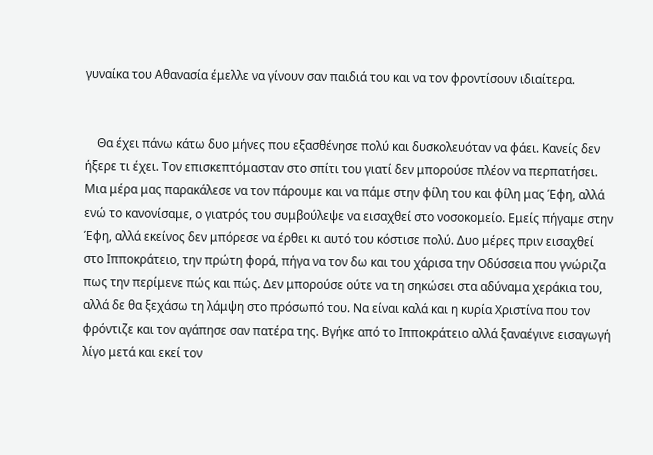γυναίκα του Αθανασία έμελλε να γίνουν σαν παιδιά του και να τον φροντίσουν ιδιαίτερα.


    Θα έχει πάνω κάτω δυο μήνες που εξασθένησε πολύ και δυσκολευόταν να φάει. Κανείς δεν ήξερε τι έχει. Τον επισκεπτόμασταν στο σπίτι του γιατί δεν μπορούσε πλέον να περπατήσει. Μια μέρα μας παρακάλεσε να τον πάρουμε και να πάμε στην φίλη του και φίλη μας Έφη, αλλά ενώ το κανονίσαμε, ο γιατρός του συμβούλεψε να εισαχθεί στο νοσοκομείο. Εμείς πήγαμε στην Έφη, αλλά εκείνος δεν μπόρεσε να έρθει κι αυτό του κόστισε πολύ. Δυο μέρες πριν εισαχθεί στο Ιπποκράτειο, την πρώτη φορά, πήγα να τον δω και του χάρισα την Οδύσσεια που γνώριζα πως την περίμενε πώς και πώς. Δεν μπορούσε ούτε να τη σηκώσει στα αδύναμα χεράκια του, αλλά δε θα ξεχάσω τη λάμψη στο πρόσωπό του. Να είναι καλά και η κυρία Χριστίνα που τον φρόντιζε και τον αγάπησε σαν πατέρα της. Βγήκε από το Ιπποκράτειο αλλά ξαναέγινε εισαγωγή λίγο μετά και εκεί τον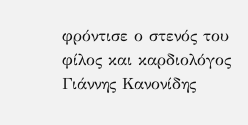φρόντισε ο στενός του φίλος και καρδιολόγος Γιάννης Κανονίδης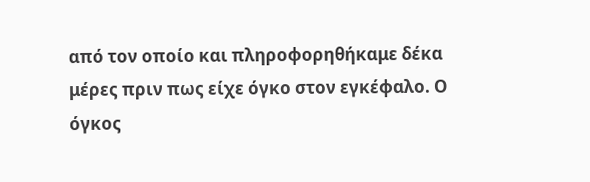από τον οποίο και πληροφορηθήκαμε δέκα μέρες πριν πως είχε όγκο στον εγκέφαλο. Ο όγκος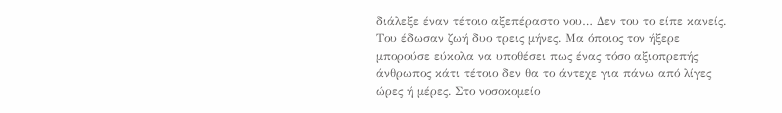διάλεξε έναν τέτοιο αξεπέραστο νου… Δεν του το είπε κανείς. Του έδωσαν ζωή δυο τρεις μήνες. Μα όποιος τον ήξερε μπορούσε εύκολα να υποθέσει πως ένας τόσο αξιοπρεπής άνθρωπος κάτι τέτοιο δεν θα το άντεχε για πάνω από λίγες ώρες ή μέρες. Στο νοσοκομείο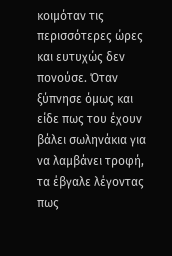κοιμόταν τις περισσότερες ώρες και ευτυχώς δεν πονούσε. Όταν ξύπνησε όμως και είδε πως του έχουν βάλει σωληνάκια για να λαμβάνει τροφή, τα έβγαλε λέγοντας πως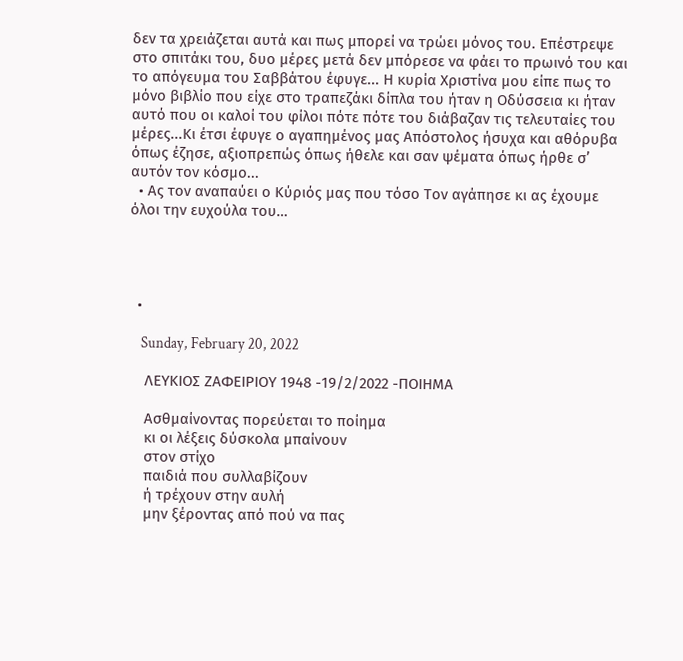δεν τα χρειάζεται αυτά και πως μπορεί να τρώει μόνος του. Επέστρεψε στο σπιτάκι του, δυο μέρες μετά δεν μπόρεσε να φάει το πρωινό του και το απόγευμα του Σαββάτου έφυγε... Η κυρία Χριστίνα μου είπε πως το μόνο βιβλίο που είχε στο τραπεζάκι δίπλα του ήταν η Οδύσσεια κι ήταν αυτό που οι καλοί του φίλοι πότε πότε του διάβαζαν τις τελευταίες του μέρες...Κι έτσι έφυγε ο αγαπημένος μας Απόστολος ήσυχα και αθόρυβα όπως έζησε, αξιοπρεπώς όπως ήθελε και σαν ψέματα όπως ήρθε σ’ αυτόν τον κόσμο...
  • Ας τον αναπαύει ο Κύριός μας που τόσο Τον αγάπησε κι ας έχουμε όλοι την ευχούλα του…




  •

    Sunday, February 20, 2022

    ΛΕΥΚΙΟΣ ΖΑΦΕΙΡΙΟΥ 1948 -19/2/2022 -ΠΟΙΗΜΑ

    Ασθμαίνοντας πορεύεται το ποίημα
    κι οι λέξεις δύσκολα μπαίνουν
    στον στίχο
    παιδιά που συλλαβίζουν
    ή τρέχουν στην αυλή
    μην ξέροντας από πού να πας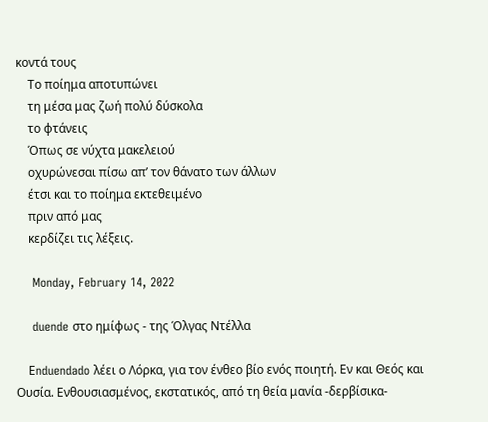κοντά τους
    Το ποίημα αποτυπώνει
    τη μέσα μας ζωή πολύ δύσκολα
    το φτάνεις
    Όπως σε νύχτα μακελειού
    οχυρώνεσαι πίσω απ’ τον θάνατο των άλλων
    έτσι και το ποίημα εκτεθειμένο
    πριν από μας
    κερδίζει τις λέξεις.

    Monday, February 14, 2022

    duende στο ημίφως - της Όλγας Ντέλλα

    Εnduendado λέει ο Λόρκα, για τον ένθεο βίο ενός ποιητή. Εν και Θεός και Ουσία. Ενθουσιασμένος, εκστατικός, από τη θεία μανία -δερβίσικα-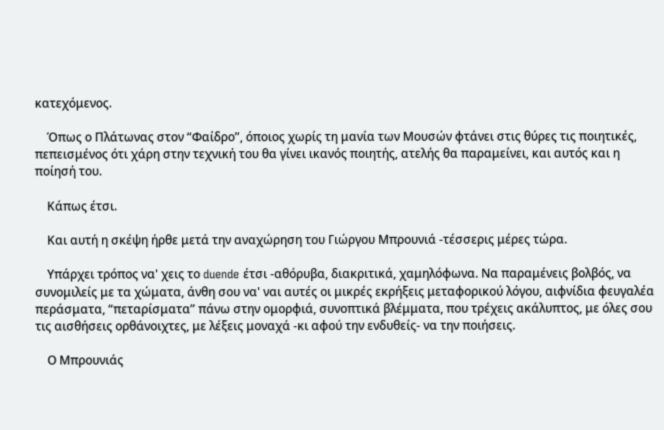κατεχόμενος.

    Όπως ο Πλάτωνας στον “Φαίδρο”, όποιος χωρίς τη μανία των Μουσών φτάνει στις θύρες τις ποιητικές, πεπεισμένος ότι χάρη στην τεχνική του θα γίνει ικανός ποιητής, ατελής θα παραμείνει, και αυτός και η ποίησή του.

    Κάπως έτσι.

    Και αυτή η σκέψη ήρθε μετά την αναχώρηση του Γιώργου Μπρουνιά -τέσσερις μέρες τώρα.

    Υπάρχει τρόπος να' χεις το duende έτσι -αθόρυβα, διακριτικά, χαμηλόφωνα. Να παραμένεις βολβός, να συνομιλείς με τα χώματα, άνθη σου να' ναι αυτές οι μικρές εκρήξεις μεταφορικού λόγου, αιφνίδια φευγαλέα περάσματα, “πεταρίσματα” πάνω στην ομορφιά, συνοπτικά βλέμματα, που τρέχεις ακάλυπτος, με όλες σου τις αισθήσεις ορθάνοιχτες, με λέξεις μοναχά -κι αφού την ενδυθείς- να την ποιήσεις.

    Ο Μπρουνιάς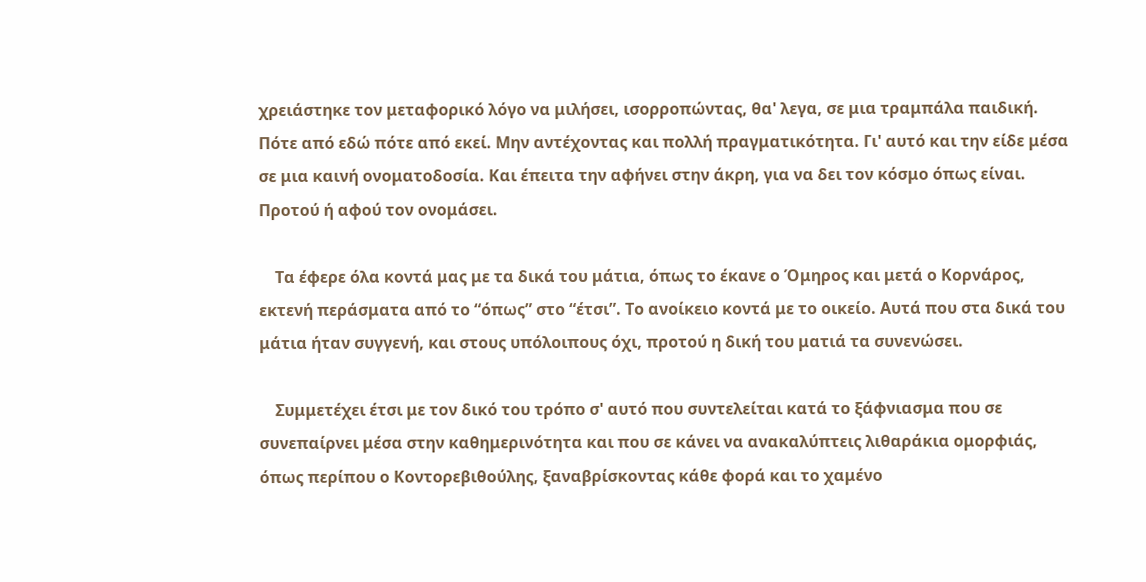χρειάστηκε τον μεταφορικό λόγο να μιλήσει, ισορροπώντας, θα' λεγα, σε μια τραμπάλα παιδική. Πότε από εδώ πότε από εκεί. Μην αντέχοντας και πολλή πραγματικότητα. Γι' αυτό και την είδε μέσα σε μια καινή ονοματοδοσία. Και έπειτα την αφήνει στην άκρη, για να δει τον κόσμο όπως είναι. Προτού ή αφού τον ονομάσει.

    Τα έφερε όλα κοντά μας με τα δικά του μάτια, όπως το έκανε ο Όμηρος και μετά ο Κορνάρος, εκτενή περάσματα από το “όπως” στο “έτσι”. Το ανοίκειο κοντά με το οικείο. Αυτά που στα δικά του μάτια ήταν συγγενή, και στους υπόλοιπους όχι, προτού η δική του ματιά τα συνενώσει.

    Συμμετέχει έτσι με τον δικό του τρόπο σ' αυτό που συντελείται κατά το ξάφνιασμα που σε συνεπαίρνει μέσα στην καθημερινότητα και που σε κάνει να ανακαλύπτεις λιθαράκια ομορφιάς, όπως περίπου ο Κοντορεβιθούλης, ξαναβρίσκοντας κάθε φορά και το χαμένο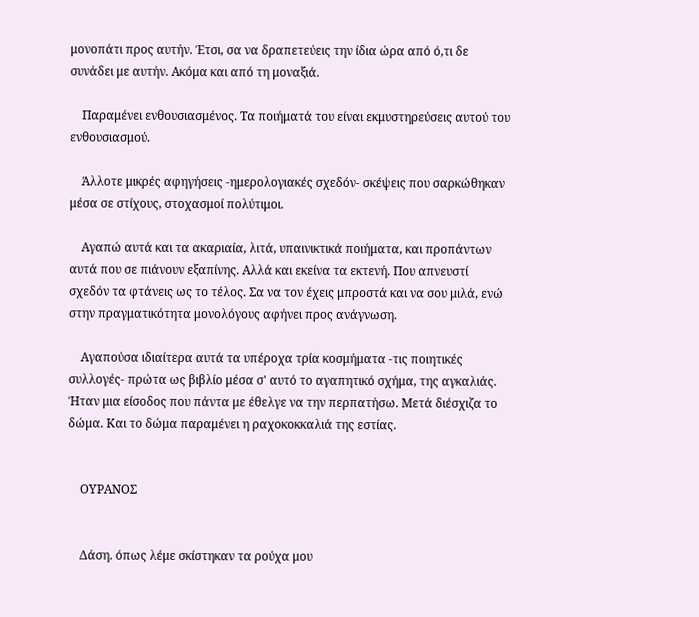μονοπάτι προς αυτήν. Έτσι, σα να δραπετεύεις την ίδια ώρα από ό,τι δε συνάδει με αυτήν. Ακόμα και από τη μοναξιά.

    Παραμένει ενθουσιασμένος. Τα ποιήματά του είναι εκμυστηρεύσεις αυτού του ενθουσιασμού.

    Άλλοτε μικρές αφηγήσεις -ημερολογιακές σχεδόν- σκέψεις που σαρκώθηκαν μέσα σε στίχους, στοχασμοί πολύτιμοι.

    Αγαπώ αυτά και τα ακαριαία, λιτά, υπαινικτικά ποιήματα, και προπάντων αυτά που σε πιάνουν εξαπίνης. Αλλά και εκείνα τα εκτενή. Που απνευστί σχεδόν τα φτάνεις ως το τέλος. Σα να τον έχεις μπροστά και να σου μιλά, ενώ στην πραγματικότητα μονολόγους αφήνει προς ανάγνωση.

    Αγαπούσα ιδιαίτερα αυτά τα υπέροχα τρία κοσμήματα -τις ποιητικές συλλογές- πρώτα ως βιβλίο μέσα σ' αυτό το αγαπητικό σχήμα, της αγκαλιάς. Ήταν μια είσοδος που πάντα με έθελγε να την περπατήσω. Μετά διέσχιζα το δώμα. Και το δώμα παραμένει η ραχοκοκκαλιά της εστίας.


    ΟΥΡΑΝΟΣ


    Δάση. όπως λέμε σκίστηκαν τα ρούχα μου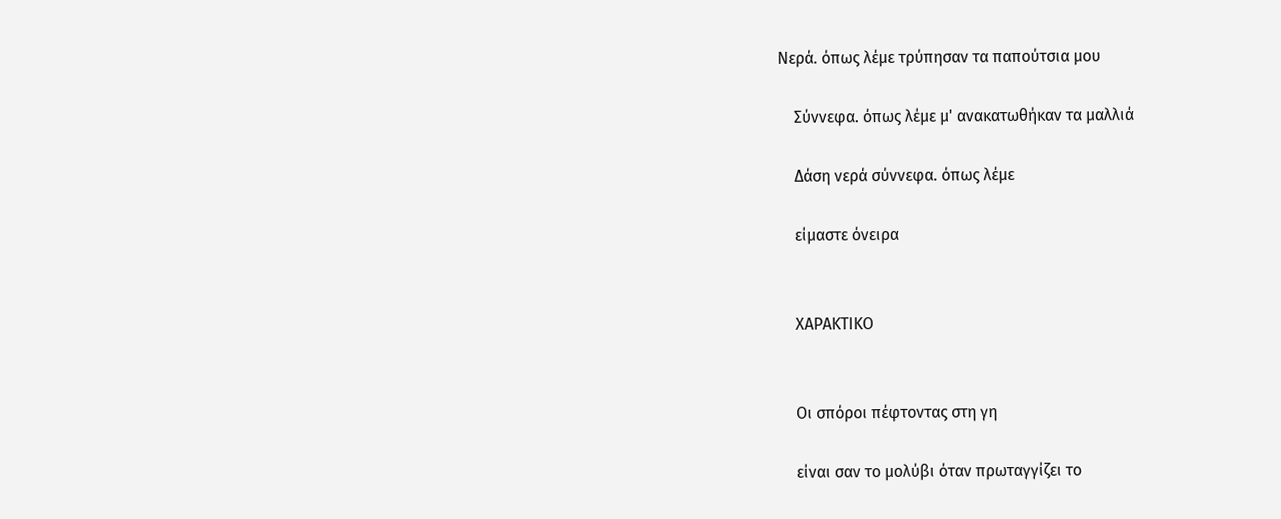Νερά. όπως λέμε τρύπησαν τα παπούτσια μου

    Σύννεφα. όπως λέμε μ' ανακατωθήκαν τα μαλλιά

    Δάση νερά σύννεφα. όπως λέμε

    είμαστε όνειρα


    ΧΑΡΑΚΤΙΚΟ


    Οι σπόροι πέφτοντας στη γη

    είναι σαν το μολύβι όταν πρωταγγίζει το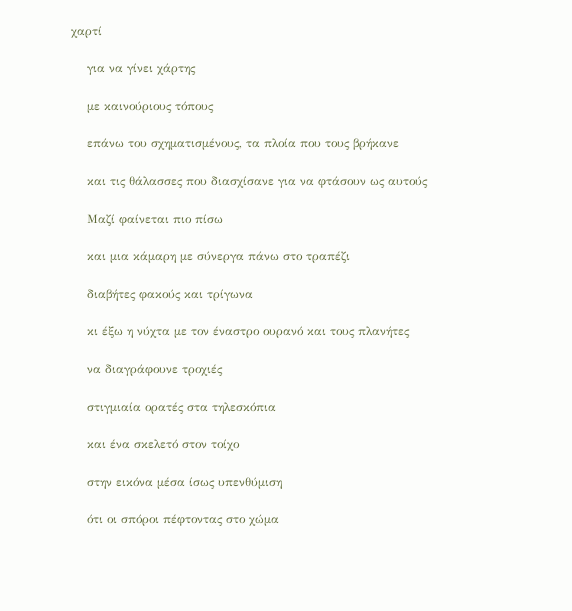χαρτί

    για να γίνει χάρτης

    με καινούριους τόπους

    επάνω του σχηματισμένους, τα πλοία που τους βρήκανε

    και τις θάλασσες που διασχίσανε για να φτάσουν ως αυτούς

    Μαζί φαίνεται πιο πίσω

    και μια κάμαρη με σύνεργα πάνω στο τραπέζι

    διαβήτες φακούς και τρίγωνα

    κι έξω η νύχτα με τον έναστρο ουρανό και τους πλανήτες

    να διαγράφουνε τροχιές

    στιγμιαία ορατές στα τηλεσκόπια

    και ένα σκελετό στον τοίχο

    στην εικόνα μέσα ίσως υπενθύμιση

    ότι οι σπόροι πέφτοντας στο χώμα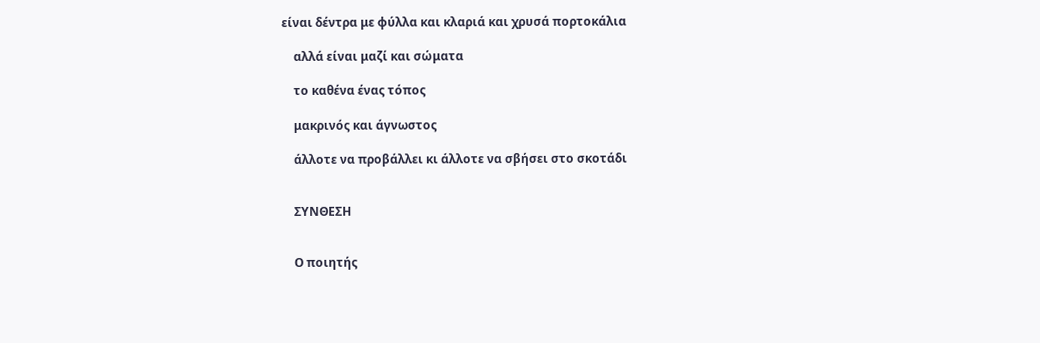είναι δέντρα με φύλλα και κλαριά και χρυσά πορτοκάλια

    αλλά είναι μαζί και σώματα

    το καθένα ένας τόπος

    μακρινός και άγνωστος

    άλλοτε να προβάλλει κι άλλοτε να σβήσει στο σκοτάδι


    ΣΥΝΘΕΣΗ


    Ο ποιητής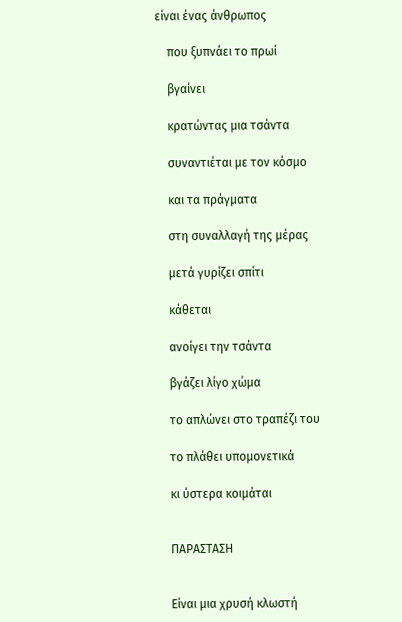είναι ένας άνθρωπος

    που ξυπνάει το πρωί

    βγαίνει

    κρατώντας μια τσάντα

    συναντιέται με τον κόσμο

    και τα πράγματα

    στη συναλλαγή της μέρας

    μετά γυρίζει σπίτι

    κάθεται

    ανοίγει την τσάντα

    βγάζει λίγο χώμα

    το απλώνει στο τραπέζι του

    το πλάθει υπομονετικά

    κι ύστερα κοιμάται


    ΠΑΡΑΣΤΑΣΗ


    Είναι μια χρυσή κλωστή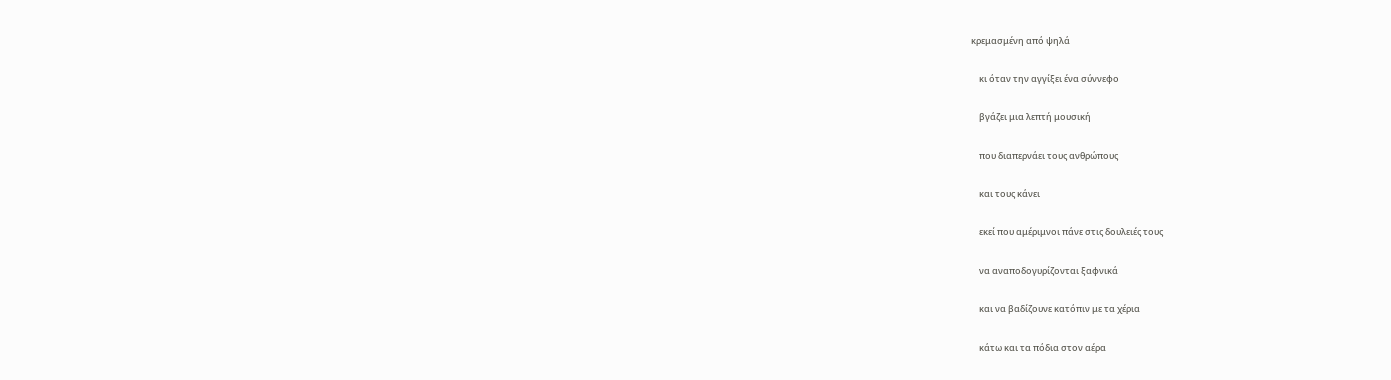κρεμασμένη από ψηλά

    κι όταν την αγγίξει ένα σύννεφο

    βγάζει μια λεπτή μουσική

    που διαπερνάει τους ανθρώπους

    και τους κάνει

    εκεί που αμέριμνοι πάνε στις δουλειές τους

    να αναποδογυρίζονται ξαφνικά

    και να βαδίζουνε κατόπιν με τα χέρια

    κάτω και τα πόδια στον αέρα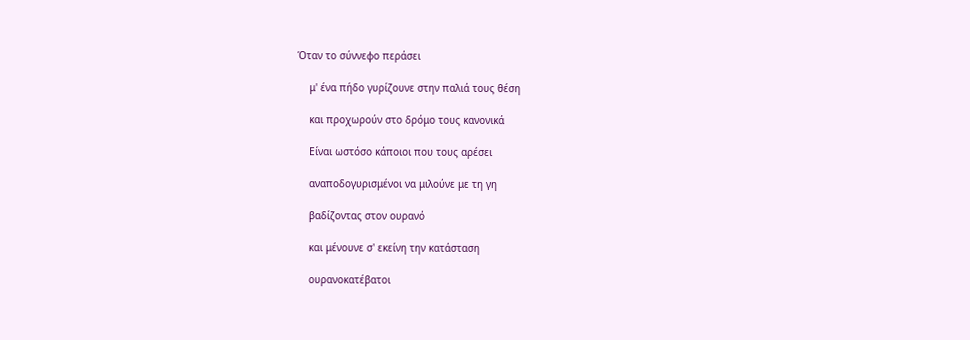Όταν το σύννεφο περάσει

    μ' ένα πήδο γυρίζουνε στην παλιά τους θέση

    και προχωρούν στο δρόμο τους κανονικά

    Είναι ωστόσο κάποιοι που τους αρέσει

    αναποδογυρισμένοι να μιλούνε με τη γη

    βαδίζοντας στον ουρανό

    και μένουνε σ' εκείνη την κατάσταση

    ουρανοκατέβατοι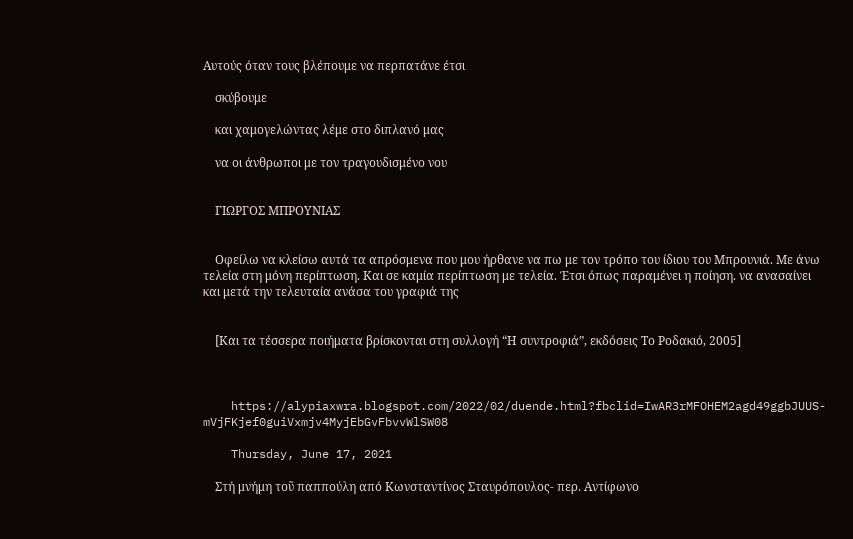Αυτούς όταν τους βλέπουμε να περπατάνε έτσι

    σκύβουμε

    και χαμογελώντας λέμε στο διπλανό μας

    να οι άνθρωποι με τον τραγουδισμένο νου


    ΓΙΩΡΓΟΣ ΜΠΡΟΥΝΙΑΣ


    Οφείλω να κλείσω αυτά τα απρόσμενα που μου ήρθανε να πω με τον τρόπο του ίδιου του Μπρουνιά. Με άνω τελεία στη μόνη περίπτωση. Και σε καμία περίπτωση με τελεία. Έτσι όπως παραμένει η ποίηση. να ανασαίνει και μετά την τελευταία ανάσα του γραφιά της


    [Και τα τέσσερα ποιήματα βρίσκονται στη συλλογή “Η συντροφιά”, εκδόσεις Το Ροδακιό, 2005]



    https://alypiaxwra.blogspot.com/2022/02/duende.html?fbclid=IwAR3rMFOHEM2agd49ggbJUUS-mVjFKjef0guiVxmjv4MyjEbGvFbvvWlSW08

    Thursday, June 17, 2021

    Στή μνήμη τοῦ παππούλη από Κωνσταντίνος Σταυρόπουλος- περ. Αντίφωνο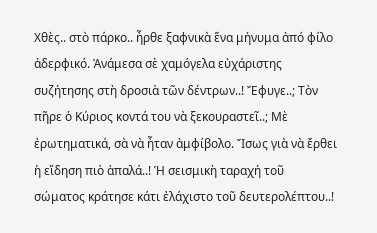Χθὲς.. στὸ πάρκο.. ἦρθε ξαφνικὰ ἕνα μήνυμα ἀπό φίλο ἀδερφικό. Ἀνάμεσα σὲ χαμόγελα εὐχάριστης συζήτησης στὴ δροσιὰ τῶν δέντρων..! Ἔφυγε..; Τὸν πῆρε ὁ Κύριος κοντά του νὰ ξεκουραστεῖ..; Μὲ ἐρωτηματικά, σὰ νὰ ἦταν ἀμφίβολο. Ἴσως γιὰ νὰ ἔρθει ἡ εἴδηση πιὸ ἁπαλά..! Ἡ σεισμικὴ ταραχή τοῦ σώματος κράτησε κάτι ἐλάχιστο τοῦ δευτερολέπτου..!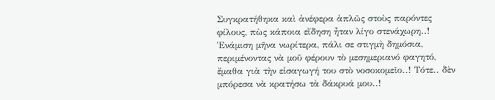Συγκρατήθηκα καὶ ἀνέφερα ἁπλῶς στοὺς παρόντες φίλους, πὼς κάποια εἴδηση ἦταν λίγο στενάχωρη..! Ἑνάμιση μῆνα νωρίτερα, πάλι σε στιγμὴ δημόσια, περιμένοντας νὰ μοῦ φέρουν τὸ μεσημεριανό φαγητό, ἔμαθα γιὰ τὴν εἰσαγωγή του στὸ νοσοκομεῖο..! Τότε.. δὲν μπόρεσα νὰ κρατήσω τὰ δάκρυά μου..!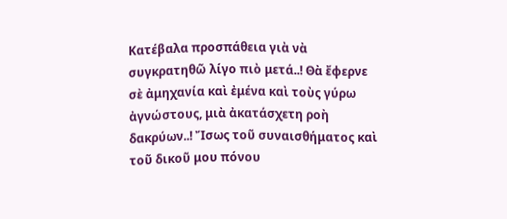Κατέβαλα προσπάθεια γιὰ νὰ συγκρατηθῶ λίγο πιὸ μετά..! Θὰ ἔφερνε σὲ ἀμηχανία καὶ ἐμένα καὶ τοὺς γύρω ἀγνώστους, μιὰ ἀκατάσχετη ροὴ δακρύων..! Ἴσως τοῦ συναισθήματος καὶ τοῦ δικοῦ μου πόνου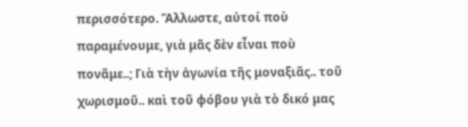περισσότερο. Ἄλλωστε, αὐτοί ποὺ παραμένουμε, γιὰ μᾶς δὲν εἶναι ποὺ πονᾶμε..; Γιὰ τὴν ἀγωνία τῆς μοναξιᾶς.. τοῦ χωρισμοῦ.. καὶ τοῦ φόβου γιὰ τὸ δικό μας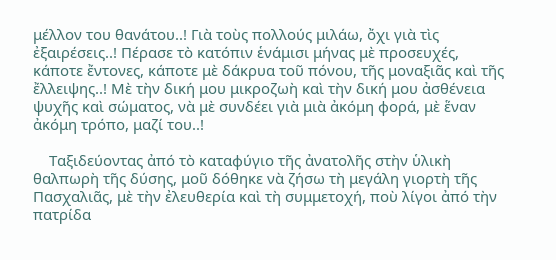μέλλον του θανάτου..! Γιὰ τοὺς πολλούς μιλάω, ὄχι γιὰ τὶς ἐξαιρέσεις..! Πέρασε τὸ κατόπιν ἑνάμισι μήνας μὲ προσευχές, κάποτε ἔντονες, κάποτε μὲ δάκρυα τοῦ πόνου, τῆς μοναξιᾶς καὶ τῆς ἔλλειψης..! Μὲ τὴν δική μου μικροζωὴ καὶ τὴν δική μου ἀσθένεια ψυχῆς καὶ σώματος, νὰ μὲ συνδέει γιὰ μιὰ ἀκόμη φορά, μὲ ἕναν ἀκόμη τρόπο, μαζί του..!

    Ταξιδεύοντας ἀπό τὸ καταφύγιο τῆς ἀνατολῆς στὴν ὑλικὴ θαλπωρὴ τῆς δύσης, μοῦ δόθηκε νὰ ζήσω τὴ μεγάλη γιορτὴ τῆς Πασχαλιᾶς, μὲ τὴν ἐλευθερία καὶ τὴ συμμετοχή, ποὺ λίγοι ἀπό τὴν πατρίδα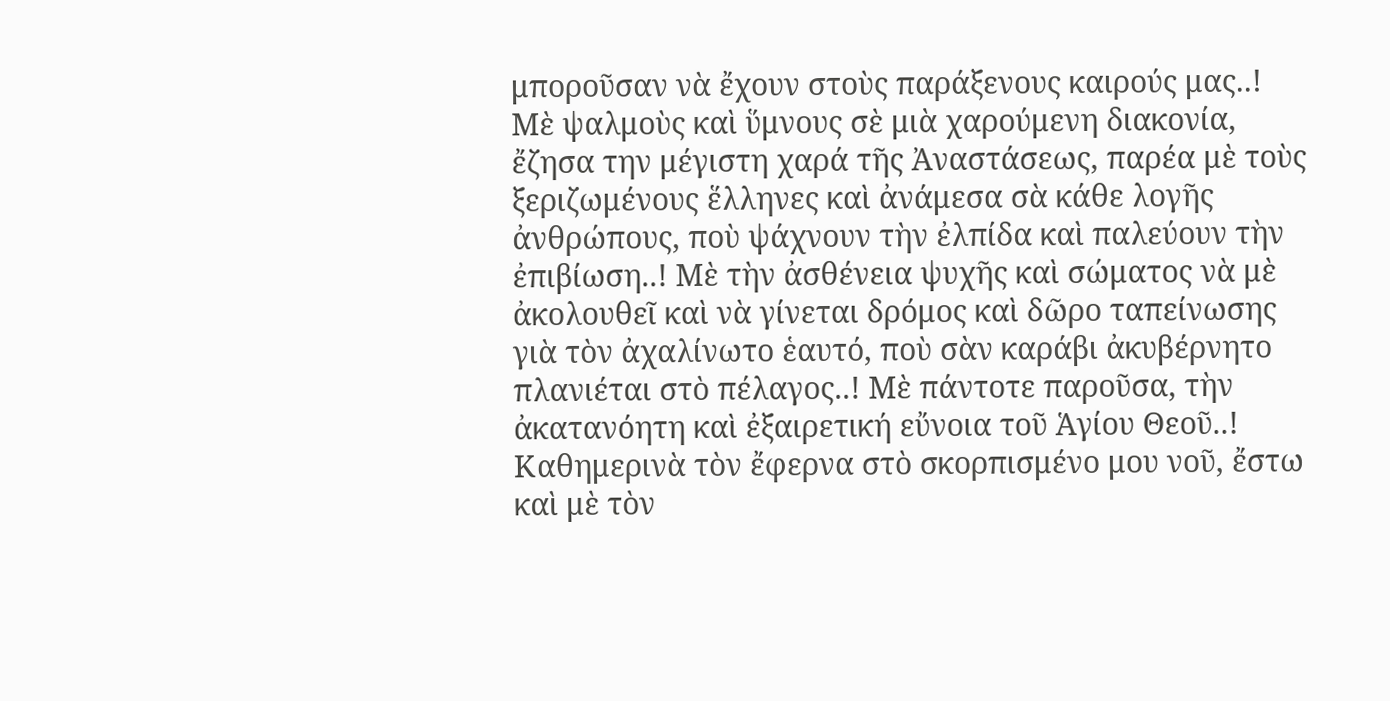μποροῦσαν νὰ ἔχουν στοὺς παράξενους καιρούς μας..! Μὲ ψαλμοὺς καὶ ὕμνους σὲ μιὰ χαρούμενη διακονία, ἔζησα την μέγιστη χαρά τῆς Ἀναστάσεως, παρέα μὲ τοὺς ξεριζωμένους ἕλληνες καὶ ἀνάμεσα σὰ κάθε λογῆς ἀνθρώπους, ποὺ ψάχνουν τὴν ἐλπίδα καὶ παλεύουν τὴν ἐπιβίωση..! Μὲ τὴν ἀσθένεια ψυχῆς καὶ σώματος νὰ μὲ ἀκολουθεῖ καὶ νὰ γίνεται δρόμος καὶ δῶρο ταπείνωσης γιὰ τὸν ἀχαλίνωτο ἑαυτό, ποὺ σὰν καράβι ἀκυβέρνητο πλανιέται στὸ πέλαγος..! Μὲ πάντοτε παροῦσα, τὴν ἀκατανόητη καὶ ἐξαιρετική εὔνοια τοῦ Ἁγίου Θεοῦ..! Καθημερινὰ τὸν ἔφερνα στὸ σκορπισμένο μου νοῦ, ἔστω καὶ μὲ τὸν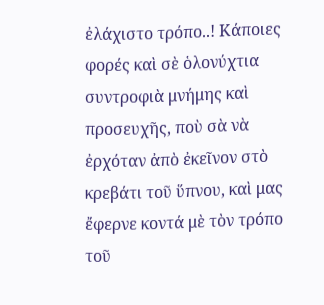ἐλάχιστο τρόπο..! Κάποιες φορές καὶ σὲ ὁλονύχτια συντροφιὰ μνήμης καὶ προσευχῆς, ποὺ σὰ νὰ ἐρχόταν ἀπὸ ἐκεῖνον στὸ κρεβάτι τοῦ ὕπνου, καὶ μας ἔφερνε κοντά μὲ τὸν τρόπο τοῦ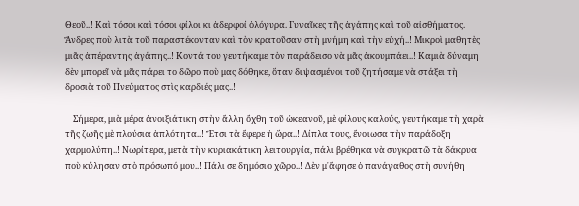Θεοῦ..! Καὶ τόσοι καὶ τόσοι φίλοι κι ἀδερφοί ὁλόγυρα. Γυναῖκες τῆς ἀγάπης καὶ τοῦ αἰσθήματος. Ἄνδρες ποὺ λιτὰ τοῦ παραστέκονταν καὶ τὸν κρατοῦσαν στὴ μνήμη καὶ τὴν εὐχή..! Μικροὶ μαθητὲς μιᾶς ἀπέραντης ἀγάπης..! Κοντά του γευτήκαμε τὸν παράδεισο νὰ μᾶς ἀκουμπάει..! Καμιὰ δύναμη δὲν μπορεῖ νὰ μᾶς πάρει το δῶρο ποὺ μας δόθηκε, ὅταν διψασμένοι τοῦ ζητήσαμε νὰ στάξει τὴ δροσιὰ τοῦ Πνεύματος στὶς καρδιές μας..!

    Σήμερα, μιὰ μέρα ἀνοιξιάτικη στὴν ἄλλη ὄχθη τοῦ ὠκεανοῦ, μὲ φίλους καλούς, γευτήκαμε τὴ χαρὰ τῆς ζωῆς μὲ πλούσια ἁπλότητα..! Ἔτσι τὰ ἔφερε ἡ ὥρα..! Δίπλα τους, ἔνοιωσα τὴν παράδοξη χαρμολύπη..! Νωρίτερα, μετὰ τὴν κυριακάτικη λειτουργία, πάλι βρέθηκα νὰ συγκρατῶ τὰ δάκρυα ποὺ κύλησαν στὸ πρόσωπό μου..! Πάλι σε δημόσιο χῶρο..! Δὲν μ᾽ἄφησε ὁ πανάγαθος στὴ συνήθη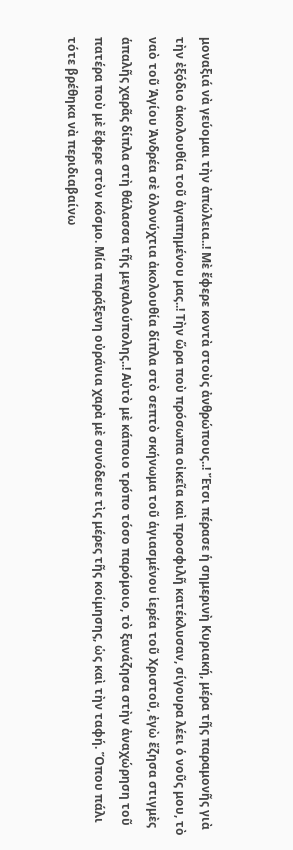μοναξιά νὰ γεύομαι τὴν ἀπώλεια..! Μὲ ἔφερε κοντὰ στοὺς ἀνθρώπους..! Ἔτσι πέρασε ἡ σημερινὴ Κυριακή, μέρα τῆς παραμονῆς γιὰ τὴν ἐξόδιο ἀκολουθία τοῦ ἀγαπημένου μας..! Τὴν ὥρα ποὺ πρόσωπα οἰκεῖα καὶ προσφιλῆ κατέκλυσαν, σίγουρα λέει ὁ νοῦς μου, τὸ ναὸ τοῦ Ἁγίου Ἀνδρέα σὲ ὁλονύχτια ἀκολουθία δίπλα στὸ σεπτὸ σκήνωμα τοῦ ἁγιασμένου ἱερέα τοῦ Χριστοῦ, ἐγὼ ἔζησα στιγμὲς ἁπαλῆς χαρᾶς δίπλα στὴ θάλασσα τῆς μεγαλούπολης..! Αὐτὸ μὲ κάποιο τρόπο τόσο παρόμοιο, τὸ ξανάζησα στὴν ἀναχώρηση τοῦ πατέρα ποὺ μὲ ἔφερε στὸν κόσμο. Μία παράξενη οὐράνια χαρὰ μὲ συνόδευε τὶς μέρες τῆς κοίμησης, ὡς καὶ τὴν ταφή. Ὅπου πάλι τότε βρέθηκα νὰ περιδιαβαίνω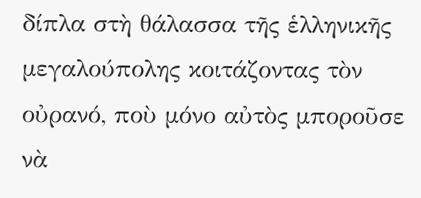δίπλα στὴ θάλασσα τῆς ἑλληνικῆς μεγαλούπολης κοιτάζοντας τὸν οὐρανό, ποὺ μόνο αὐτὸς μποροῦσε νὰ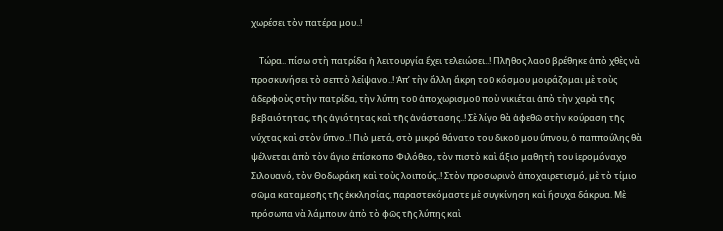χωρέσει τὸν πατέρα μου..!

    Τώρα.. πίσω στὴ πατρίδα ἡ λειτουργία ἔχει τελειώσει..! Πλῆθος λαοῦ βρέθηκε ἀπὸ χθὲς νὰ προσκυνήσει τὸ σεπτὸ λείψανο..! Ἀπ’ τὴν ἄλλη ἄκρη τοῦ κόσμου μοιράζομαι μὲ τοὺς ἀδερφοὺς στὴν πατρίδα, τὴν λύπη τοῦ ἀποχωρισμοῦ ποὺ νικιέται ἀπὸ τὴν χαρὰ τῆς βεβαιότητας, τῆς ἁγιότητας καὶ τῆς ἀνάστασης..! Σὲ λίγο θὰ ἀφεθῶ στὴν κούραση τῆς νύχτας καὶ στὸν ὕπνο..! Πιὸ μετά, στὸ μικρό θάνατο του δικοῦ μου ὕπνου, ὁ παππούλης θὰ ψέλνεται ἀπὸ τὸν ἅγιο ἐπίσκοπο Φιλόθεο, τὸν πιστὸ καὶ ἄξιο μαθητὴ του ἱερομόναχο Σιλουανό, τὸν Θοδωράκη καὶ τοὺς λοιπούς..! Στὸν προσωρινὸ ἀποχαιρετισμό, μὲ τὸ τίμιο σῶμα καταμεσῆς τῆς ἐκκλησίας, παραστεκόμαστε μὲ συγκίνηση καὶ ἥσυχα δάκρυα. Μὲ πρόσωπα νὰ λάμπουν ἀπὸ τὸ φῶς τῆς λύπης καὶ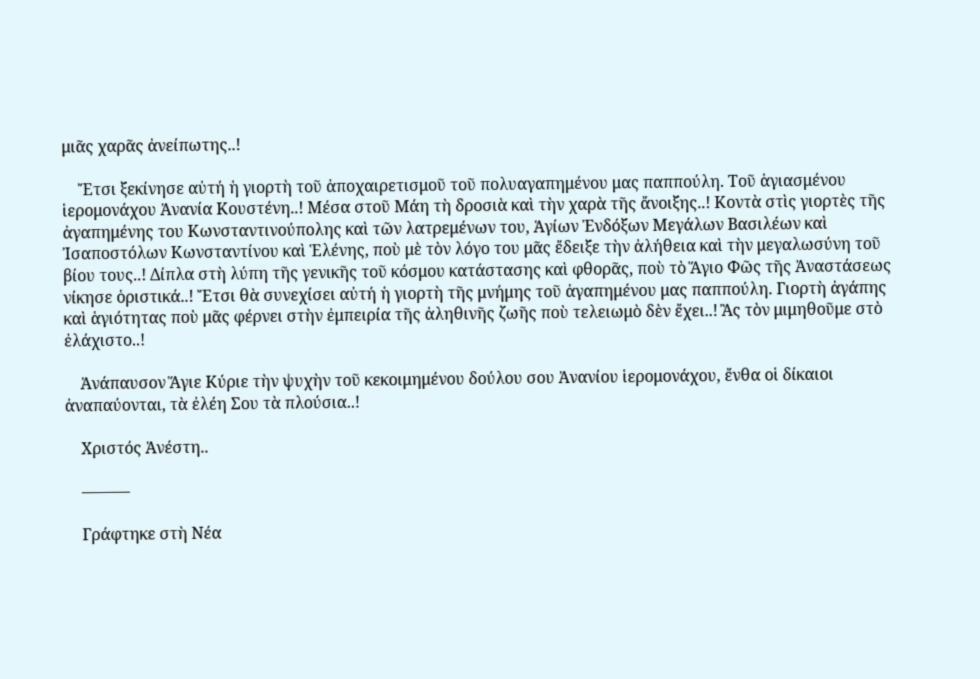μιᾶς χαρᾶς ἀνείπωτης..!

    Ἔτσι ξεκίνησε αὐτή ἡ γιορτὴ τοῦ ἀποχαιρετισμοῦ τοῦ πολυαγαπημένου μας παππούλη. Τοῦ ἁγιασμένου ἱερομονάχου Ἀνανία Κουστένη..! Μέσα στοῦ Μάη τὴ δροσιὰ καὶ τὴν χαρὰ τῆς ἄνοιξης..! Κοντὰ στὶς γιορτὲς τῆς ἀγαπημένης του Κωνσταντινούπολης καὶ τῶν λατρεμένων του, Ἁγίων Ἐνδόξων Μεγάλων Βασιλέων καὶ Ἰσαποστόλων Κωνσταντίνου καὶ Ἑλένης, ποὺ μὲ τὸν λόγο του μᾶς ἔδειξε τὴν ἀλήθεια καὶ τὴν μεγαλωσύνη τοῦ βίου τους..! Δίπλα στὴ λύπη τῆς γενικῆς τοῦ κόσμου κατάστασης καὶ φθορᾶς, ποὺ τὸ Ἅγιο Φῶς τῆς Ἀναστάσεως νίκησε ὁριστικά..! Ἔτσι θὰ συνεχίσει αὐτή ἡ γιορτὴ τῆς μνήμης τοῦ ἀγαπημένου μας παππούλη. Γιορτὴ ἀγάπης καὶ ἁγιότητας ποὺ μᾶς φέρνει στὴν ἐμπειρία τῆς ἀληθινῆς ζωῆς ποὺ τελειωμὸ δὲν ἔχει..! Ἂς τὸν μιμηθοῦμε στὸ ἐλάχιστο..!

    Ἀνάπαυσον Ἅγιε Κύριε τὴν ψυχὴν τοῦ κεκοιμημένου δούλου σου Ἀνανίου ἱερομονάχου, ἔνθα οἱ δίκαιοι ἀναπαύονται, τὰ ἐλέη Σου τὰ πλούσια..!

    Χριστός Ἀνέστη..

    ———

    Γράφτηκε στὴ Νέα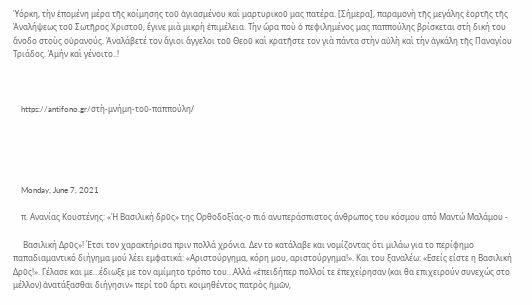Ὑόρκη, τὴν ἑπομένη μέρα τῆς κοίμησης τοῦ ἁγιασμένου καὶ μαρτυρικοῦ μας πατέρα. [Σήμερα], παραμονὴ τῆς μεγάλης ἑορτῆς τῆς Ἀναλήψεως τοῦ Σωτῆρος Χριστοῦ, ἔγινε μιὰ μικρὴ ἐπιμέλεια. Τὴν ὥρα ποὺ ὁ πεφιλημένος μας παππούλης βρίσκεται στὴ δική του ἄνοδο στοὺς οὐρανούς. Ἀναλάβετέ τον ἅγιοι ἄγγελοι τοῦ Θεοῦ καὶ κρατῆστε τον γιὰ πάντα στὴν αὐλὴ καὶ τὴν ἀγκάλη τῆς Παναγίου Τριάδος. Ἀμήν καὶ γένοιτο..!



    https://antifono.gr/στὴ-μνήμη-τοῦ-παππούλη/





    Monday, June 7, 2021

    π. Ανανίας Κουστένης: «Ἡ Βασιλική δρῦς» της Ορθοδοξίας-ο πιό ανυπεράσπιστος άνθρωπος του κόσμου από Μαντώ Μαλάμου -

     Βασιλική Δρῦς»! Έτσι τον χαρακτήρισα πριν πολλά χρόνια. Δεν το κατάλαβε και νομίζοντας ότι μιλάω για το περίφημο παπαδιαμαντικό διήγημα μού λέει εμφατικά: «Αριστούργημα, κόρη μου, αριστούργημα!». Και του ξαναλέω: «Εσείς είστε η Βασιλική Δρῦς!». Γέλασε και με…έδιωξε με τον αμίμητο τρόπο του…Αλλά «ἐπειδήπερ πολλοί τε ἐπεχείρησαν (και θα επιχειρούν συνεχώς στο μέλλον) ἀνατάξασθαι διήγησιν» περί τοῦ ἄρτι κοιμηθέντος πατρὸς ἡμῶν,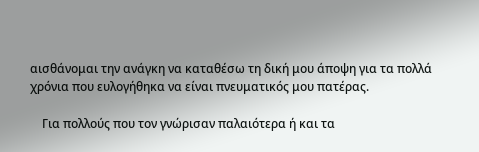αισθάνομαι την ανάγκη να καταθέσω τη δική μου άποψη για τα πολλά χρόνια που ευλογήθηκα να είναι πνευματικός μου πατέρας.

    Για πολλούς που τον γνώρισαν παλαιότερα ή και τα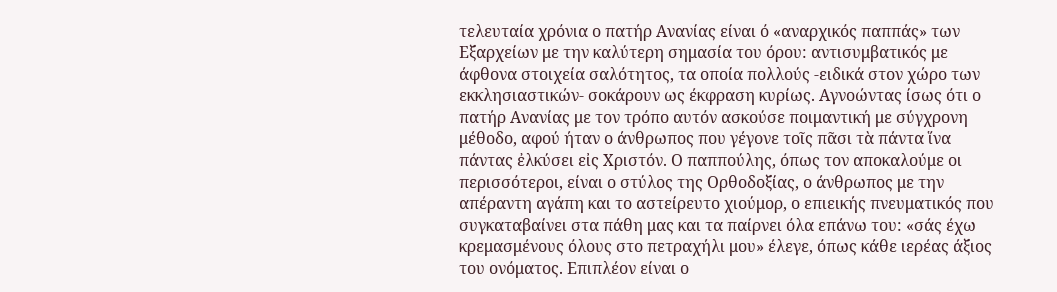τελευταία χρόνια ο πατήρ Ανανίας είναι ό «αναρχικός παππάς» των Εξαρχείων με την καλύτερη σημασία του όρου: αντισυμβατικός με άφθονα στοιχεία σαλότητος, τα οποία πολλούς -ειδικά στον χώρο των εκκλησιαστικών- σοκάρουν ως έκφραση κυρίως. Αγνοώντας ίσως ότι ο πατήρ Ανανίας με τον τρόπο αυτόν ασκούσε ποιμαντική με σύγχρονη μέθοδο, αφού ήταν ο άνθρωπος που γέγονε τοῖς πᾶσι τὰ πάντα ἵνα πάντας ἐλκύσει εἰς Χριστόν. Ο παππούλης, όπως τον αποκαλούμε οι περισσότεροι, είναι ο στύλος της Ορθοδοξίας, ο άνθρωπος με την απέραντη αγάπη και το αστείρευτο χιούμορ, ο επιεικής πνευματικός που συγκαταβαίνει στα πάθη μας και τα παίρνει όλα επάνω του: «σάς έχω κρεμασμένους όλους στο πετραχήλι μου» έλεγε, όπως κάθε ιερέας άξιος του ονόματος. Επιπλέον είναι ο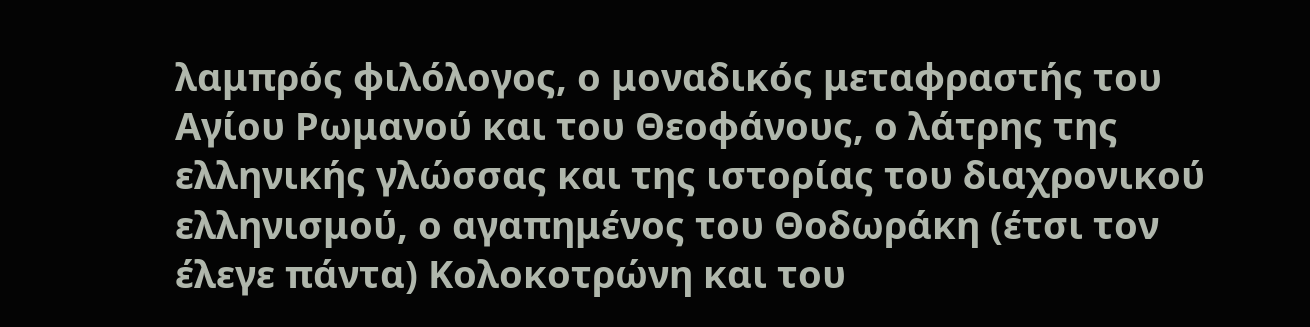λαμπρός φιλόλογος, ο μοναδικός μεταφραστής του Αγίου Ρωμανού και του Θεοφάνους, ο λάτρης της ελληνικής γλώσσας και της ιστορίας του διαχρονικού ελληνισμού, ο αγαπημένος του Θοδωράκη (έτσι τον έλεγε πάντα) Κολοκοτρώνη και του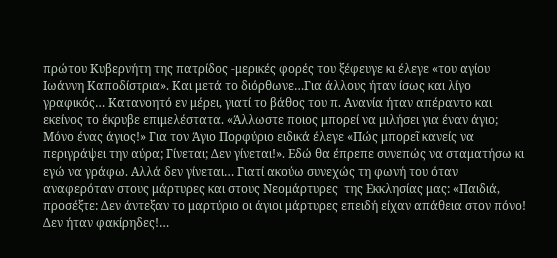πρώτου Κυβερνήτη της πατρίδος -μερικές φορές του ξέφευγε κι έλεγε «του αγίου Ιωάννη Καποδίστρια». Και μετά το διόρθωνε…Για άλλους ήταν ίσως και λίγο γραφικός… Κατανοητό εν μέρει, γιατί το βάθος του π. Ανανία ήταν απέραντο και εκείνος το έκρυβε επιμελέστατα. «Άλλωστε ποιος μπορεί να μιλήσει για έναν άγιο; Μόνο ένας άγιος!» Για τον Άγιο Πορφύριο ειδικά έλεγε «Πώς μπορεῖ κανείς να περιγράψει την αύρα; Γίνεται; Δεν γίνεται!». Εδώ θα έπρεπε συνεπώς να σταματήσω κι εγώ να γράφω. Αλλά δεν γίνεται… Γιατί ακούω συνεχώς τη φωνή του όταν αναφερόταν στους μάρτυρες και στους Νεομάρτυρες  της Εκκλησίας μας: «Παιδιά, προσέξτε: Δεν άντεξαν το μαρτύριο οι άγιοι μάρτυρες επειδή είχαν απάθεια στον πόνο! Δεν ήταν φακίρηδες!…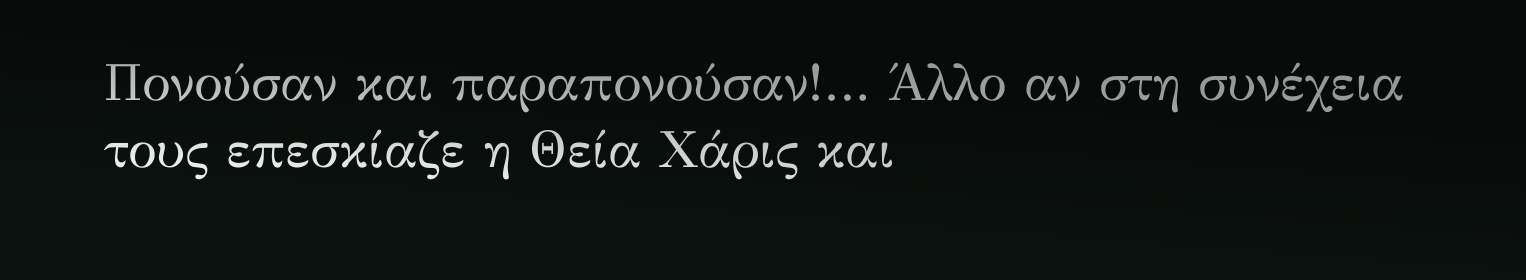Πονούσαν και παραπονούσαν!… Άλλο αν στη συνέχεια τους επεσκίαζε η Θεία Χάρις και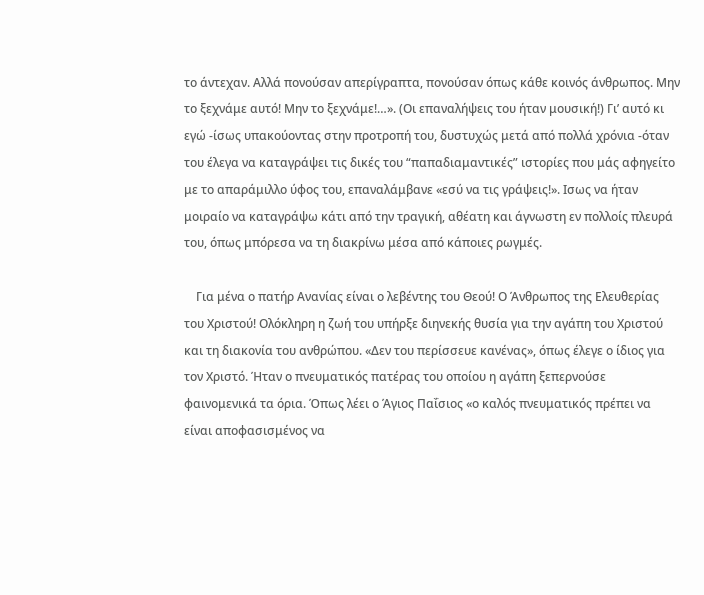το άντεχαν. Αλλά πονούσαν απερίγραπτα, πονούσαν όπως κάθε κοινός άνθρωπος. Μην το ξεχνάμε αυτό! Μην το ξεχνάμε!…». (Οι επαναλήψεις του ήταν μουσική!) Γι’ αυτό κι εγώ -ίσως υπακούοντας στην προτροπή του, δυστυχώς μετά από πολλά χρόνια -όταν του έλεγα να καταγράψει τις δικές του “παπαδιαμαντικές” ιστορίες που μάς αφηγείτο με το απαράμιλλο ύφος του, επαναλάμβανε «εσύ να τις γράψεις!». Ισως να ήταν μοιραίο να καταγράψω κάτι από την τραγική, αθέατη και άγνωστη εν πολλοίς πλευρά του, όπως μπόρεσα να τη διακρίνω μέσα από κάποιες ρωγμές.

    Για μένα ο πατήρ Ανανίας είναι ο λεβέντης του Θεού! Ο Άνθρωπος της Ελευθερίας του Χριστού! Ολόκληρη η ζωή του υπήρξε διηνεκής θυσία για την αγάπη του Χριστού και τη διακονία του ανθρώπου. «Δεν του περίσσευε κανένας», όπως έλεγε ο ίδιος για τον Χριστό. Ήταν ο πνευματικός πατέρας του οποίου η αγάπη ξεπερνούσε φαινομενικά τα όρια. Όπως λέει ο Άγιος Παΐσιος «ο καλός πνευματικός πρέπει να είναι αποφασισμένος να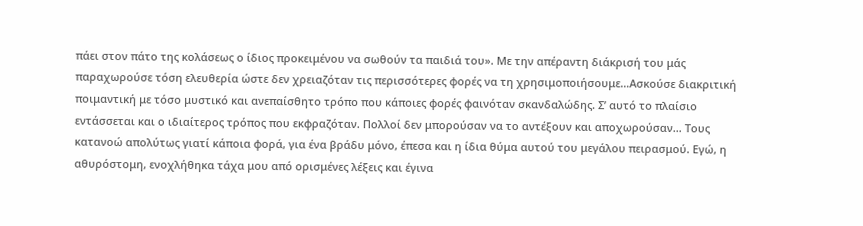πάει στον πάτο της κολάσεως ο ίδιος προκειμένου να σωθούν τα παιδιά του». Με την απέραντη διάκρισή του μάς παραχωρούσε τόση ελευθερία ώστε δεν χρειαζόταν τις περισσότερες φορές να τη χρησιμοποιήσουμε…Ασκούσε διακριτική ποιμαντική με τόσο μυστικό και ανεπαίσθητο τρόπο που κάποιες φορές φαινόταν σκανδαλώδης. Σ’ αυτό το πλαίσιο εντάσσεται και ο ιδιαίτερος τρόπος που εκφραζόταν. Πολλοί δεν μπορούσαν να το αντέξουν και αποχωρούσαν… Τους κατανοώ απολύτως γιατί κάποια φορά, για ένα βράδυ μόνο, έπεσα και η ίδια θύμα αυτού του μεγάλου πειρασμού. Εγώ, η αθυρόστομη, ενοχλήθηκα τάχα μου από ορισμένες λέξεις και έγινα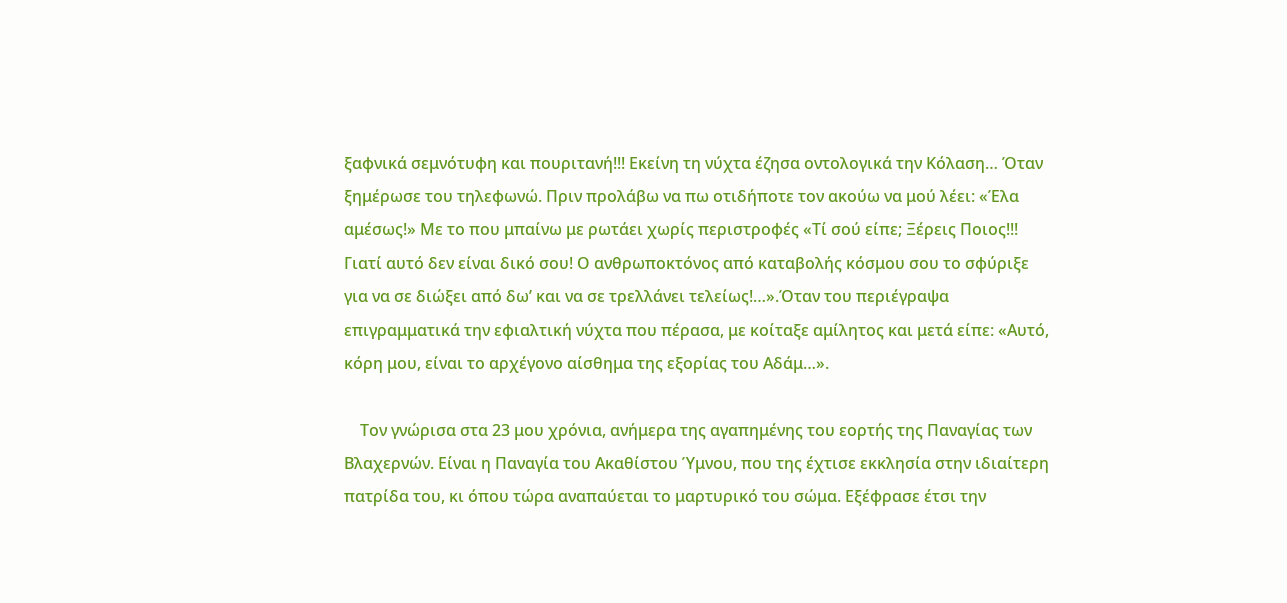ξαφνικά σεμνότυφη και πουριτανή!!! Εκείνη τη νύχτα έζησα οντολογικά την Κόλαση… Όταν ξημέρωσε του τηλεφωνώ. Πριν προλάβω να πω οτιδήποτε τον ακούω να μού λέει: «Έλα αμέσως!» Με το που μπαίνω με ρωτάει χωρίς περιστροφές «Τί σού είπε; Ξέρεις Ποιος!!! Γιατί αυτό δεν είναι δικό σου! Ο ανθρωποκτόνος από καταβολής κόσμου σου το σφύριξε για να σε διώξει από δω’ και να σε τρελλάνει τελείως!…».Όταν του περιέγραψα επιγραμματικά την εφιαλτική νύχτα που πέρασα, με κοίταξε αμίλητος και μετά είπε: «Αυτό, κόρη μου, είναι το αρχέγονο αίσθημα της εξορίας του Αδάμ…».

    Τον γνώρισα στα 23 μου χρόνια, ανήμερα της αγαπημένης του εορτής της Παναγίας των Βλαχερνών. Είναι η Παναγία του Ακαθίστου Ύμνου, που της έχτισε εκκλησία στην ιδιαίτερη πατρίδα του, κι όπου τώρα αναπαύεται το μαρτυρικό του σώμα. Εξέφρασε έτσι την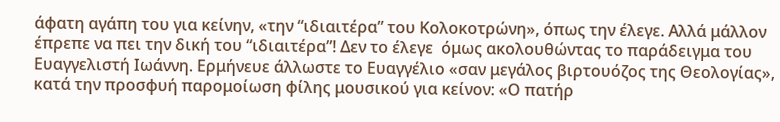άφατη αγάπη του για κείνην, «την “ιδιαιτέρα” του Κολοκοτρώνη», όπως την έλεγε. Aλλά μάλλον έπρεπε να πει την δική του “ιδιαιτέρα”! Δεν το έλεγε  όμως ακολουθώντας το παράδειγμα του Ευαγγελιστή Ιωάννη. Ερμήνευε άλλωστε το Ευαγγέλιο «σαν μεγάλος βιρτουόζος της Θεολογίας», κατά την προσφυή παρομοίωση φίλης μουσικού για κείνον: «Ο πατήρ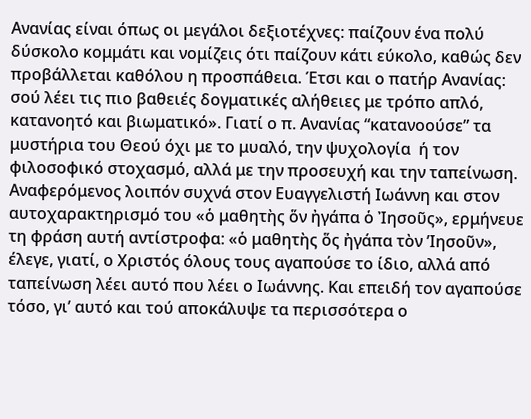Ανανίας είναι όπως οι μεγάλοι δεξιοτέχνες: παίζουν ένα πολύ δύσκολο κομμάτι και νομίζεις ότι παίζουν κάτι εύκολο, καθώς δεν προβάλλεται καθόλου η προσπάθεια. Έτσι και ο πατήρ Ανανίας: σού λέει τις πιο βαθειές δογματικές αλήθειες με τρόπο απλό, κατανοητό και βιωματικό». Γιατί ο π. Ανανίας “κατανοούσε” τα μυστήρια του Θεού όχι με το μυαλό, την ψυχολογία  ή τον φιλοσοφικό στοχασμό, αλλά με την προσευχή και την ταπείνωση. Αναφερόμενος λοιπόν συχνά στον Ευαγγελιστή Ιωάννη και στον αυτοχαρακτηρισμό του «ὁ μαθητὴς ὅν ἠγάπα ὁ Ἰησοῦς», ερμήνευε τη φράση αυτή αντίστροφα: «ὁ μαθητὴς ὅς ἠγάπα τὸν ’Ιησοῦν», έλεγε, γιατί, ο Χριστός όλους τους αγαπούσε το ίδιο, αλλά από ταπείνωση λέει αυτό που λέει ο Ιωάννης. Και επειδή τον αγαπούσε τόσο, γι’ αυτό και τού αποκάλυψε τα περισσότερα ο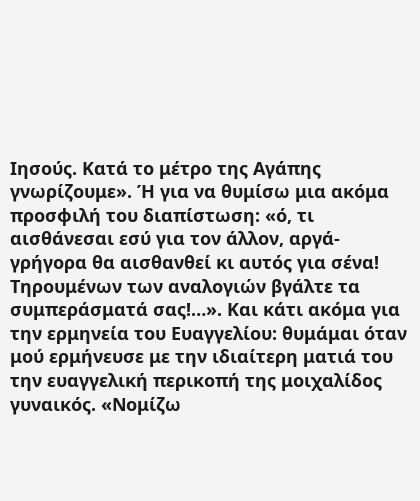Ιησούς. Κατά το μέτρο της Αγάπης γνωρίζουμε». Ή για να θυμίσω μια ακόμα προσφιλή του διαπίστωση: «ό, τι αισθάνεσαι εσύ για τον άλλον, αργά-γρήγορα θα αισθανθεί κι αυτός για σένα! Τηρουμένων των αναλογιών βγάλτε τα συμπεράσματά σας!…». Και κάτι ακόμα για την ερμηνεία του Ευαγγελίου: θυμάμαι όταν μού ερμήνευσε με την ιδιαίτερη ματιά του την ευαγγελική περικοπή της μοιχαλίδος γυναικός. «Νομίζω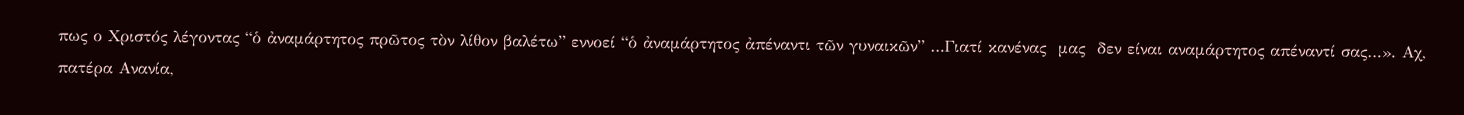πως ο Χριστός λέγοντας “ὁ ἀναμάρτητος πρῶτος τὸν λίθον βαλέτω” εννοεί “ὁ ἀναμάρτητος ἀπέναντι τῶν γυναικῶν” …Γιατί κανένας  μας  δεν είναι αναμάρτητος απέναντί σας…». Αχ, πατέρα Ανανία,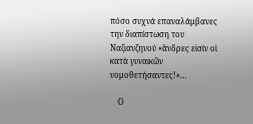πόσο συχνά επαναλάμβανες την διαπίστωση του Ναζιανζηνού «ἄνδρες εἰσίν οἱ κατὰ γυναικῶν νομοθετήσαντες!»…

    Ο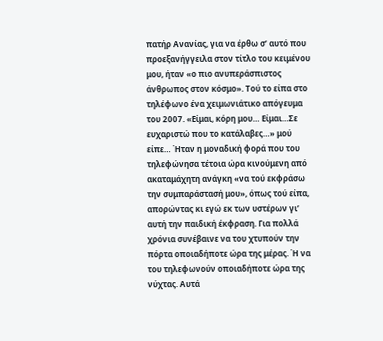πατήρ Ανανίας, για να έρθω σ’ αυτό που προεξανήγγειλα στον τίτλο του κειμένου μου, ήταν «ο πιο ανυπεράσπιστος άνθρωπος στον κόσμο». Τού το είπα στο τηλέφωνο ένα χειμωνιάτικο απόγευμα του 2007. «Είμαι, κόρη μου… Είμαι…Σε ευχαριστώ που το κατάλαβες…» μού είπε… Ήταν η μοναδική φορά που του τηλεφώνησα τέτοια ώρα κινούμενη από ακαταμάχητη ανάγκη «να τού εκφράσω την συμπαράστασή μου», όπως τού είπα, απορώντας κι εγώ εκ των υστέρων γι’ αυτή την παιδική έκφραση. Για πολλά χρόνια συνέβαινε να του χτυπούν την πόρτα οποιαδήποτε ώρα της μέρας. Ή να του τηλεφωνούν οποιαδήποτε ώρα της νύχτας. Αυτά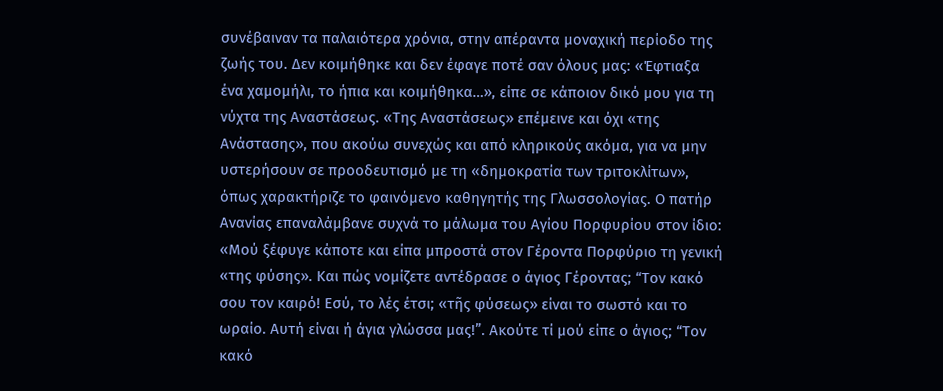συνέβαιναν τα παλαιότερα χρόνια, στην απέραντα μοναχική περίοδο της ζωής του. Δεν κοιμήθηκε και δεν έφαγε ποτέ σαν όλους μας: «Έφτιαξα ένα χαμομήλι, το ήπια και κοιμήθηκα…», είπε σε κάποιον δικό μου για τη νύχτα της Αναστάσεως. «Της Αναστάσεως» επέμεινε και όχι «της Ανάστασης», που ακούω συνεχώς και από κληρικούς ακόμα, για να μην υστερήσουν σε προοδευτισμό με τη «δημοκρατία των τριτοκλίτων», όπως χαρακτήριζε το φαινόμενο καθηγητής της Γλωσσολογίας. Ο πατήρ Ανανίας επαναλάμβανε συχνά το μάλωμα του Αγίου Πορφυρίου στον ίδιο: «Μού ξέφυγε κάποτε και είπα μπροστά στον Γέροντα Πορφύριο τη γενική «της φύσης». Και πώς νομίζετε αντέδρασε ο άγιος Γέροντας; “Τον κακό σου τον καιρό! Εσύ, το λές έτσι; «τῆς φύσεως» είναι το σωστό και το ωραίο. Αυτή είναι ή άγια γλώσσα μας!”. Ακούτε τί μού είπε ο άγιος; “Τον κακό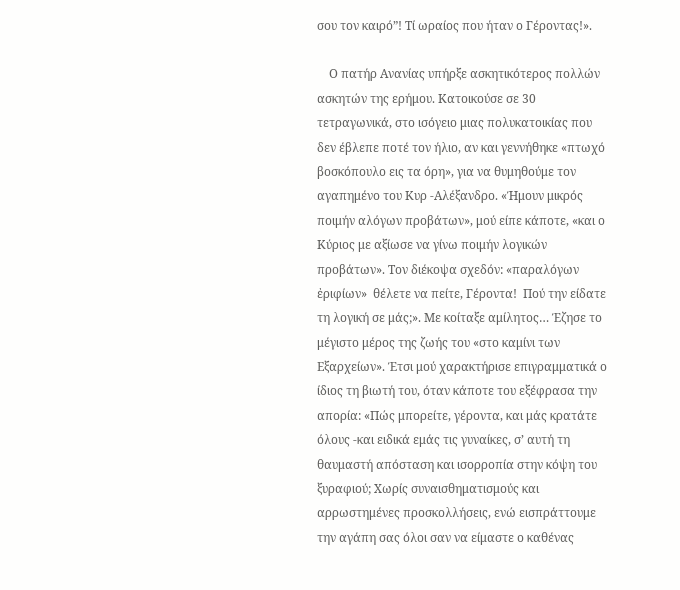σου τον καιρό”! Τί ωραίος που ήταν ο Γέροντας!».

    Ο πατήρ Ανανίας υπήρξε ασκητικότερος πολλών ασκητών της ερήμου. Κατοικούσε σε 30 τετραγωνικά, στο ισόγειο μιας πολυκατοικίας που δεν έβλεπε ποτέ τον ήλιο, αν και γεννήθηκε «πτωχό βοσκόπουλο εις τα όρη», για να θυμηθούμε τον αγαπημένο του Κυρ -Αλέξανδρο. «Ήμουν μικρός ποιμήν αλόγων προβάτων», μού είπε κάποτε, «και ο Κύριος με αξίωσε να γίνω ποιμήν λογικών προβάτων». Τον διέκοψα σχεδόν: «παραλόγων ἐριφίων»  θέλετε να πείτε, Γέροντα!  Πού την είδατε τη λογική σε μάς;». Με κοίταξε αμίλητος… Έζησε το μέγιστο μέρος της ζωής του «στο καμίνι των Εξαρχείων». Έτσι μού χαρακτήρισε επιγραμματικά ο ίδιος τη βιωτή του, όταν κάποτε του εξέφρασα την απορία: «Πώς μπορείτε, γέροντα, και μάς κρατάτε  όλους -και ειδικά εμάς τις γυναίκες, σ’ αυτή τη θαυμαστή απόσταση και ισορροπία στην κόψη του ξυραφιού; Χωρίς συναισθηματισμούς και αρρωστημένες προσκολλήσεις, ενώ εισπράττουμε την αγάπη σας όλοι σαν να είμαστε ο καθένας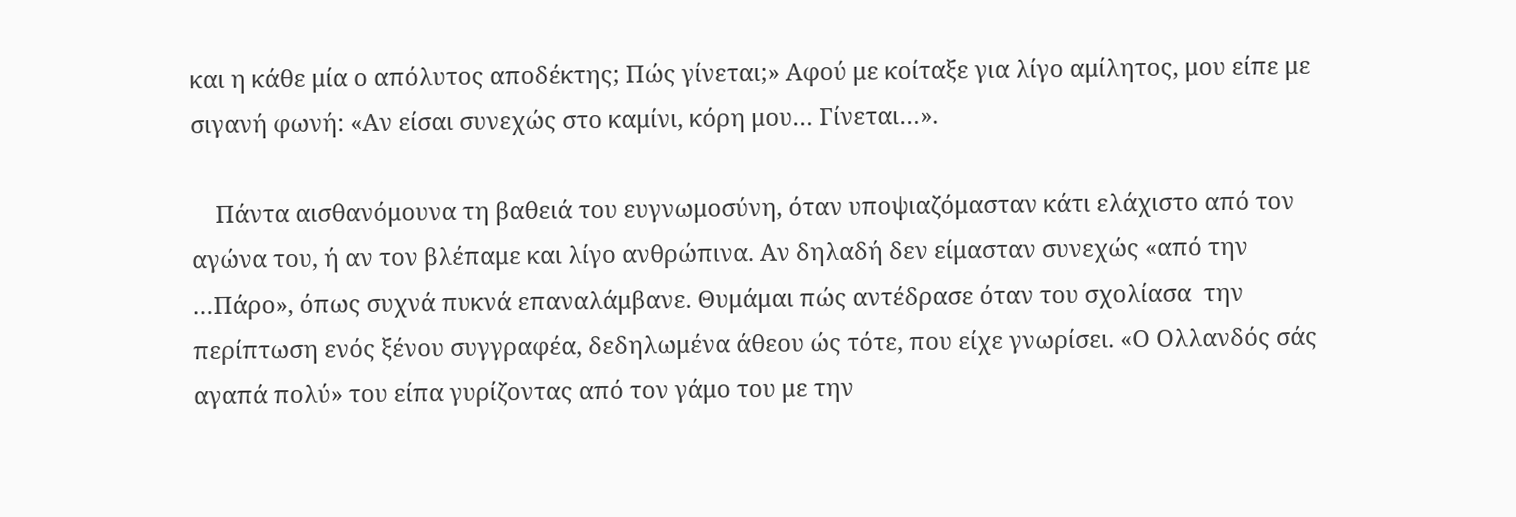και η κάθε μία ο απόλυτος αποδέκτης; Πώς γίνεται;» Αφού με κοίταξε για λίγο αμίλητος, μου είπε με σιγανή φωνή: «Αν είσαι συνεχώς στο καμίνι, κόρη μου… Γίνεται…».

    Πάντα αισθανόμουνα τη βαθειά του ευγνωμοσύνη, όταν υποψιαζόμασταν κάτι ελάχιστο από τον αγώνα του, ή αν τον βλέπαμε και λίγο ανθρώπινα. Αν δηλαδή δεν είμασταν συνεχώς «από την …Πάρο», όπως συχνά πυκνά επαναλάμβανε. Θυμάμαι πώς αντέδρασε όταν του σχολίασα  την περίπτωση ενός ξένου συγγραφέα, δεδηλωμένα άθεου ώς τότε, που είχε γνωρίσει. «Ο Ολλανδός σάς αγαπά πολύ» του είπα γυρίζοντας από τον γάμο του με την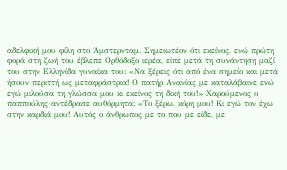αδελφική μου φίλη στο Άμστερνταμ. Σημειωτέον ότι εκείνος, ενώ πρώτη φορά στη ζωή του έβλεπε Ορθόδοξο ιερέα, είπε μετά τη συνάντηση μαζί του στην Ελληνίδα γυναίκα του: «Να ξέρεις ότι από ένα σημείο και μετά ήσουν περιττή ως μεταφράστρια! Ο πατήρ Ανανίας με καταλάβαινε ενώ εγώ μιλούσα τη γλώσσα μου κι εκείνος τη δική του!» Χαρούμενος ο παππούλης αντέδρασε αυθόρμητα: «Το ξέρω, κόρη μου! Κι εγώ τον έχω στην καρδιά μου! Αυτός ο άνθρωπος με το που με είδε, με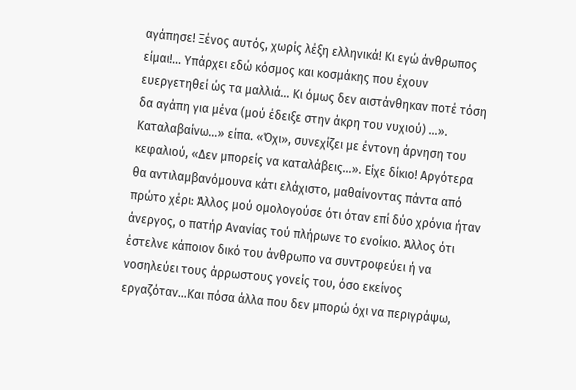αγάπησε! Ξένος αυτός, χωρίς λέξη ελληνικά! Κι εγώ άνθρωπος είμαι!… Υπάρχει εδώ κόσμος και κοσμάκης που έχουν ευεργετηθεί ώς τα μαλλιά… Κι όμως δεν αιστάνθηκαν ποτέ τόση δα αγάπη για μένα (μού έδειξε στην άκρη του νυχιού) …». Καταλαβαίνω…» είπα. «Όχι», συνεχίζει με έντονη άρνηση του κεφαλιού, «Δεν μπορείς να καταλάβεις…». Είχε δίκιο! Αργότερα θα αντιλαμβανόμουνα κάτι ελάχιστο, μαθαίνοντας πάντα από πρώτο χέρι: Άλλος μού ομολογούσε ότι όταν επί δύο χρόνια ήταν άνεργος, ο πατήρ Ανανίας τού πλήρωνε το ενοίκιο. Άλλος ότι έστελνε κάποιον δικό του άνθρωπο να συντροφεύει ή να νοσηλεύει τους άρρωστους γονείς του, όσο εκείνος εργαζόταν…Και πόσα άλλα που δεν μπορώ όχι να περιγράψω,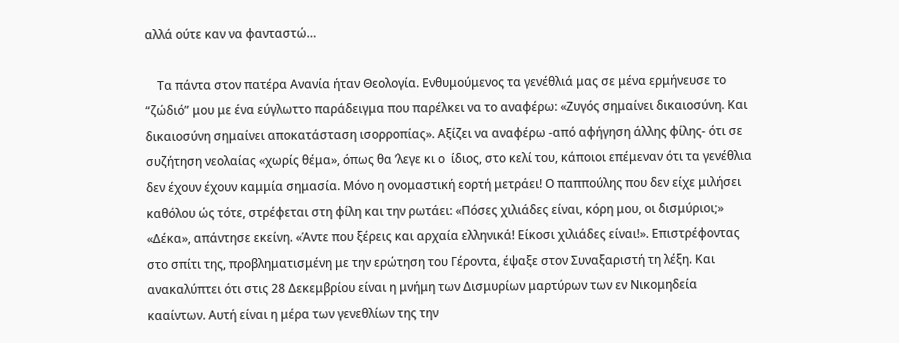αλλά ούτε καν να φανταστώ…

    Τα πάντα στον πατέρα Ανανία ήταν Θεολογία. Ενθυμούμενος τα γενέθλιά μας σε μένα ερμήνευσε το “ζώδιό” μου με ένα εύγλωττο παράδειγμα που παρέλκει να το αναφέρω: «Ζυγός σημαίνει δικαιοσύνη. Και δικαιοσύνη σημαίνει αποκατάσταση ισορροπίας». Αξίζει να αναφέρω -από αφήγηση άλλης φίλης- ότι σε συζήτηση νεολαίας «χωρίς θέμα», όπως θα ’λεγε κι ο  ίδιος, στο κελί του, κάποιοι επέμεναν ότι τα γενέθλια δεν έχουν έχουν καμμία σημασία. Μόνο η ονομαστική εορτή μετράει! Ο παππούλης που δεν είχε μιλήσει καθόλου ώς τότε, στρέφεται στη φίλη και την ρωτάει: «Πόσες χιλιάδες είναι, κόρη μου, οι δισμύριοι;» «Δέκα», απάντησε εκείνη. «Άντε που ξέρεις και αρχαία ελληνικά! Είκοσι χιλιάδες είναι!». Επιστρέφοντας στο σπίτι της, προβληματισμένη με την ερώτηση του Γέροντα, έψαξε στον Συναξαριστή τη λέξη. Και ανακαλύπτει ότι στις 28 Δεκεμβρίου είναι η μνήμη των Δισμυρίων μαρτύρων των εν Νικομηδεία κααίντων. Αυτή είναι η μέρα των γενεθλίων της την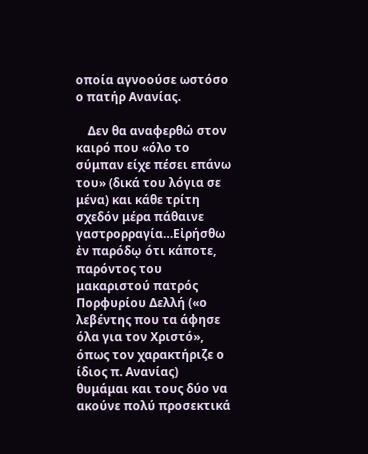οποία αγνοούσε ωστόσο ο πατήρ Ανανίας.

    Δεν θα αναφερθώ στον καιρό που «όλο το σύμπαν είχε πέσει επάνω του» (δικά του λόγια σε μένα) και κάθε τρίτη σχεδόν μέρα πάθαινε γαστρορραγία…Εἰρήσθω ἐν παρόδῳ ότι κάποτε, παρόντος του μακαριστού πατρός Πορφυρίου Δελλή («ο λεβέντης που τα άφησε όλα για τον Χριστό», όπως τον χαρακτήριζε ο ίδιος π. Ανανίας) θυμάμαι και τους δύο να ακούνε πολύ προσεκτικά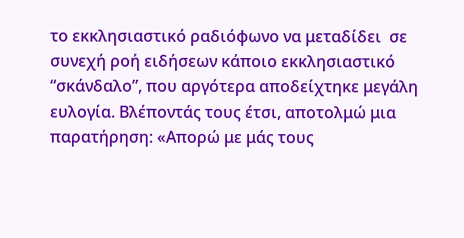το εκκλησιαστικό ραδιόφωνο να μεταδίδει  σε συνεχή ροή ειδήσεων κάποιο εκκλησιαστικό “σκάνδαλο”, που αργότερα αποδείχτηκε μεγάλη ευλογία. Βλέποντάς τους έτσι, αποτολμώ μια παρατήρηση: «Απορώ με μάς τους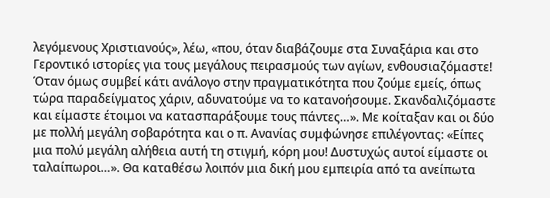λεγόμενους Χριστιανούς», λέω, «που, όταν διαβάζουμε στα Συναξάρια και στο Γεροντικό ιστορίες για τους μεγάλους πειρασμούς των αγίων, ενθουσιαζόμαστε! Όταν όμως συμβεί κάτι ανάλογο στην πραγματικότητα που ζούμε εμείς, όπως τώρα παραδείγματος χάριν, αδυνατούμε να το κατανοήσουμε. Σκανδαλιζόμαστε και είμαστε έτοιμοι να κατασπαράξουμε τους πάντες…». Με κοίταξαν και οι δύο με πολλή μεγάλη σοβαρότητα και ο π. Ανανίας συμφώνησε επιλέγοντας: «Είπες μια πολύ μεγάλη αλήθεια αυτή τη στιγμή, κόρη μου! Δυστυχώς αυτοί είμαστε οι ταλαίπωροι…». Θα καταθέσω λοιπόν μια δική μου εμπειρία από τα ανείπωτα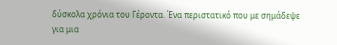δύσκολα χρόνια του Γέροντα. Ένα περιστατικό που με σημάδεψε για μια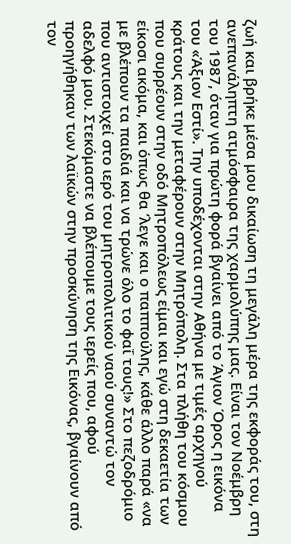ζωή και βρήκε μέσα μου δικαίωση τη μεγάλη μέρα της εκφοράς του, στη ανεπανάληπτη ατμόσφαιρα της χαρμολύπης μας. Είναι τον Νοέμβρη του 1987, όταν για πρώτη φορά βγαίνει από το Άγιον Όρος η εικόνα του «Άξιον Εστί». Την υποδέχονται στην Αθήνα με τιμές αρχηγού κράτους και την μεταφέρουν στην Μητρόπολη. Στα πλήθη του κόσμου που συρρέουν στην οδό Μητροπόλεως είμαι και εγώ στη δεκαετία των είκοσι ακόμα, και όπως θα ’λεγε και ο παππούλης, κάθε άλλο παρά «να με βλέπουν τα παιδιά και να τρώνε όλο το φαΐ τους!» Στο πεζοδρόμιο που αντιστοιχεί στο ιερό του μητροπολιτικού ναού συναντώ τον αδελφό μου. Στεκόμαστε να βλέπουμε τους ιερείς που, αφού προηγήθηκαν των λαϊκών στην προσκύνηση της Εικόνας, βγαίνουν από τον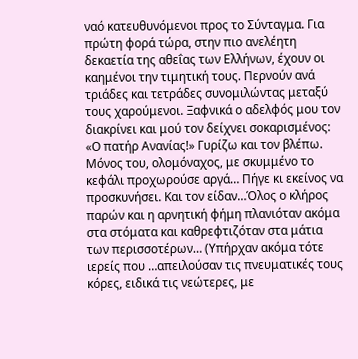ναό κατευθυνόμενοι προς το Σύνταγμα. Για πρώτη φορά τώρα, στην πιο ανελέητη δεκαετία της αθεΐας των Ελλήνων, έχουν οι καημένοι την τιμητική τους. Περνούν ανά τριάδες και τετράδες συνομιλώντας μεταξύ τους χαρούμενοι. Ξαφνικά ο αδελφός μου τον διακρίνει και μού τον δείχνει σοκαρισμένος: «Ο πατήρ Ανανίας!» Γυρίζω και τον βλέπω. Μόνος του, ολομόναχος, με σκυμμένο το κεφάλι προχωρούσε αργά… Πήγε κι εκείνος να προσκυνήσει. Και τον είδαν…Όλος ο κλήρος παρών και η αρνητική φήμη πλανιόταν ακόμα στα στόματα και καθρεφτιζόταν στα μάτια των περισσοτέρων… (Υπήρχαν ακόμα τότε ιερείς που …απειλούσαν τις πνευματικές τους κόρες, ειδικά τις νεώτερες, με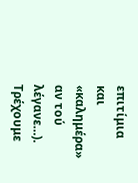επιτίμια και «καλημέρα» αν τού λέγανε…). Τρέχουμε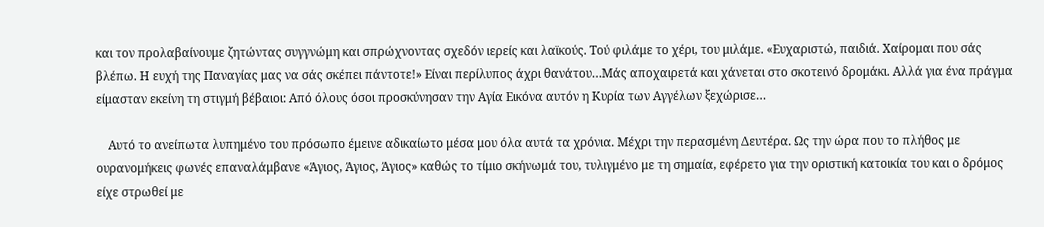και τον προλαβαίνουμε ζητώντας συγγνώμη και σπρώχνοντας σχεδόν ιερείς και λαϊκούς. Τού φιλάμε το χέρι, του μιλάμε. «Ευχαριστώ, παιδιά. Χαίρομαι που σάς βλέπω. Η ευχή της Παναγίας μας να σάς σκέπει πάντοτε!» Είναι περίλυπος άχρι θανάτου…Μάς αποχαιρετά και χάνεται στο σκοτεινό δρομάκι. Αλλά για ένα πράγμα είμασταν εκείνη τη στιγμή βέβαιοι: Από όλους όσοι προσκύνησαν την Αγία Εικόνα αυτόν η Κυρία των Αγγέλων ξεχώρισε…

    Αυτό το ανείπωτα λυπημένο του πρόσωπο έμεινε αδικαίωτο μέσα μου όλα αυτά τα χρόνια. Μέχρι την περασμένη Δευτέρα. Ως την ώρα που το πλήθος με ουρανομήκεις φωνές επαναλάμβανε «Άγιος, Άγιος, Άγιος» καθώς το τίμιο σκήνωμά του, τυλιγμένο με τη σημαία, εφέρετο για την οριστική κατοικία του και ο δρόμος είχε στρωθεί με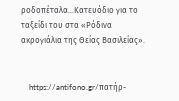ροδοπέταλα…Κατευόδιο για το ταξείδι του στα «Ρόδινα ακρογιάλια της Θείας Βασιλείας».


    https://antifono.gr/πατήρ-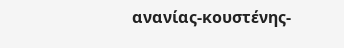ανανίας-κουστένης-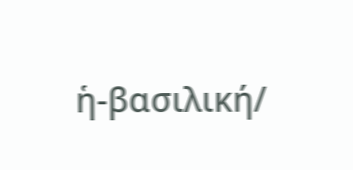ἡ-βασιλική/